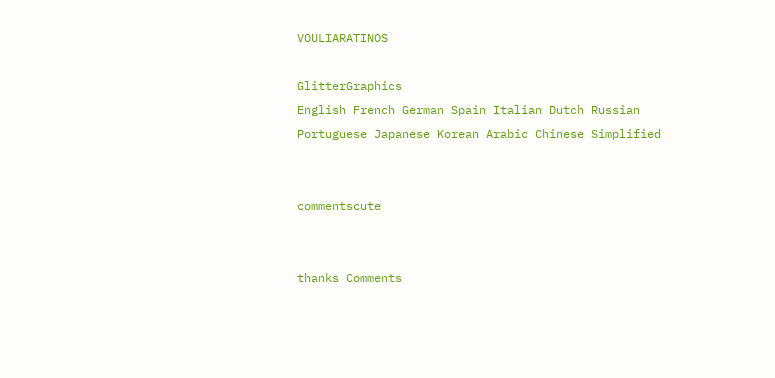VOULIARATINOS

GlitterGraphics
English French German Spain Italian Dutch Russian Portuguese Japanese Korean Arabic Chinese Simplified


commentscute


thanks Comments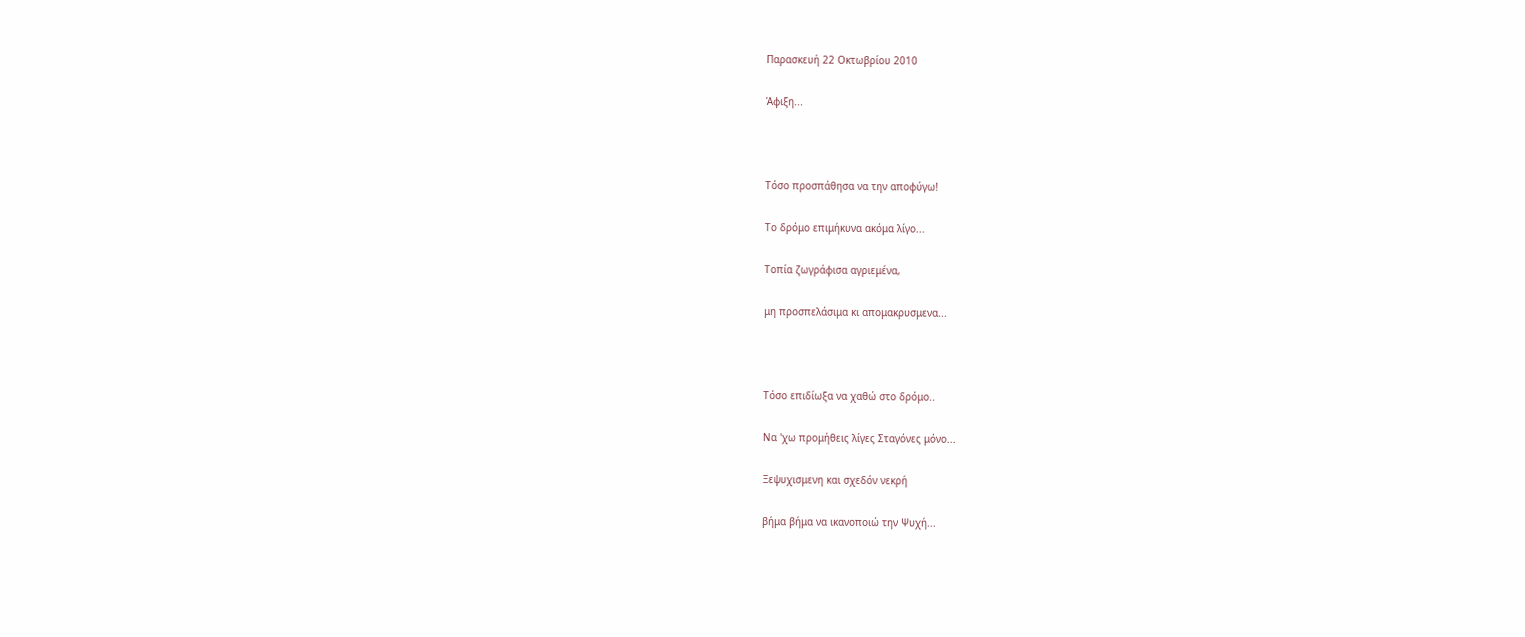Παρασκευή 22 Οκτωβρίου 2010

Άφιξη...



Τόσο προσπάθησα να την αποφύγω!

Το δρόμο επιμήκυνα ακόμα λίγο...

Τοπία ζωγράφισα αγριεμένα,

μη προσπελάσιμα κι απομακρυσμενα...



Τόσο επιδίωξα να χαθώ στο δρόμο..

Να 'χω προμήθεις λίγες Σταγόνες μόνο...

Ξεψυχισμενη και σχεδόν νεκρή

βήμα βήμα να ικανοποιώ την Ψυχή...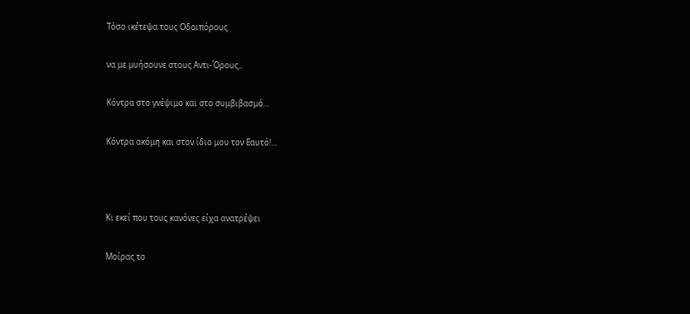Τόσο ικέτεψα τους Οδοιπόρους

να με μυήσουνε στους Αντι-Όρους..

Κόντρα στο γνέψιμο και στο συμβιβασμό...

Κόντρα ακόμη και στον ίδιο μου τον Εαυτό!...



Κι εκεί που τους κανόνες είχα ανατρέψει

Μοίρας το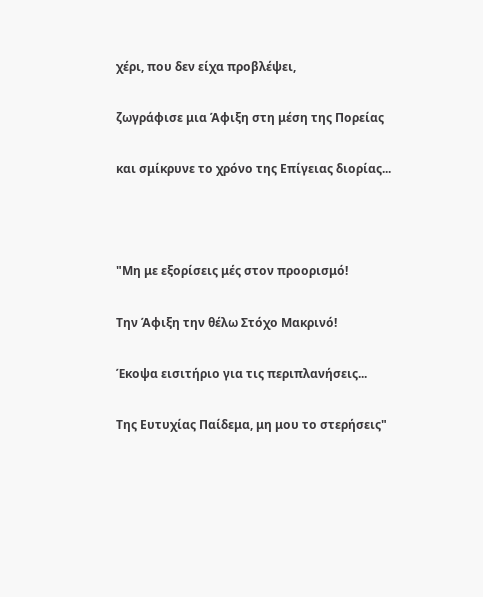χέρι, που δεν είχα προβλέψει,

ζωγράφισε μια Άφιξη στη μέση της Πορείας

και σμίκρυνε το χρόνο της Επίγειας διορίας...



"Μη με εξορίσεις μές στον προορισμό!

Την Άφιξη την θέλω Στόχο Μακρινό!

Έκοψα εισιτήριο για τις περιπλανήσεις...

Της Ευτυχίας Παίδεμα, μη μου το στερήσεις"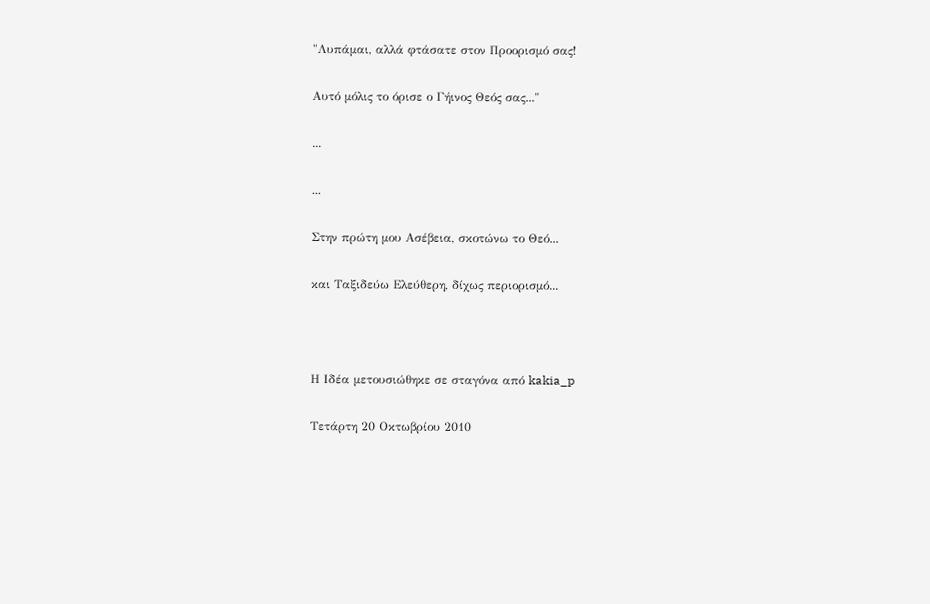"Λυπάμαι, αλλά φτάσατε στον Προορισμό σας!

Αυτό μόλις το όρισε ο Γήινος Θεός σας..."

...

...

Στην πρώτη μου Ασέβεια, σκοτώνω το Θεό...

και Ταξιδεύω Ελεύθερη, δίχως περιορισμό...



Η Ιδέα μετουσιώθηκε σε σταγόνα από kakia_p

Τετάρτη 20 Οκτωβρίου 2010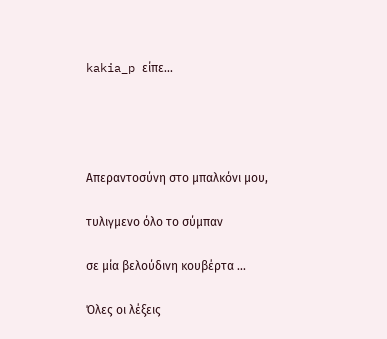kakia_p είπε...




Απεραντοσύνη στο μπαλκόνι μου,

τυλιγμενο όλο το σύμπαν

σε μία βελούδινη κουβέρτα ...

Όλες οι λέξεις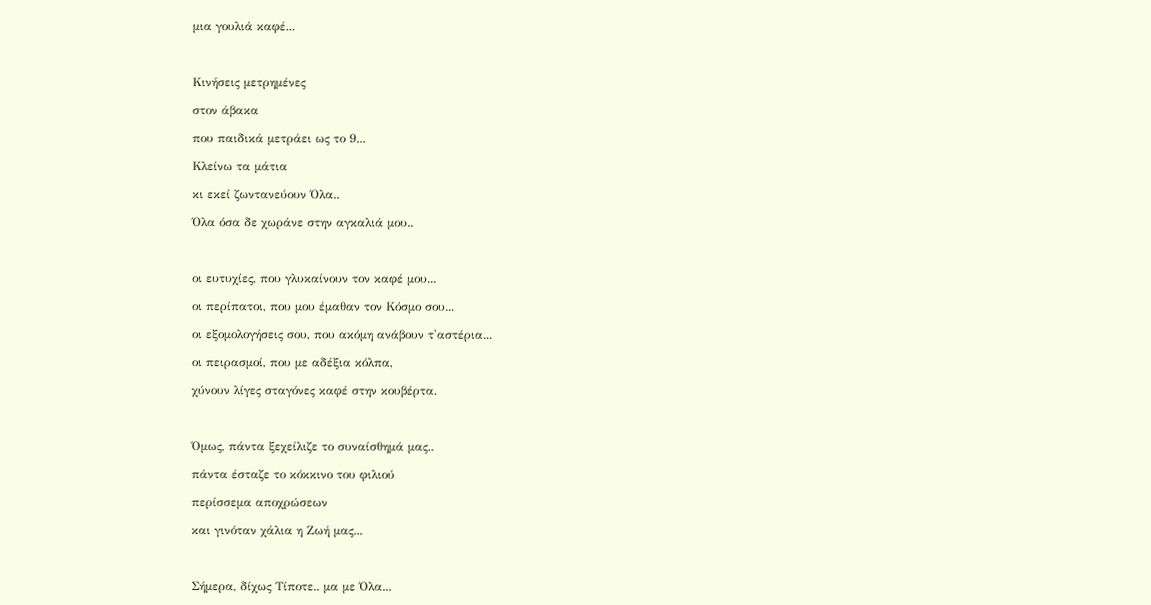μια γουλιά καφέ...



Κινήσεις μετρημένες

στον άβακα

που παιδικά μετράει ως το 9...

Κλείνω τα μάτια

κι εκεί ζωντανεύουν Όλα..

Όλα όσα δε χωράνε στην αγκαλιά μου..



οι ευτυχίες, που γλυκαίνουν τον καφέ μου...

οι περίπατοι, που μου έμαθαν τον Κόσμο σου...

οι εξομολογήσεις σου, που ακόμη ανάβουν τ'αστέρια...

οι πειρασμοί, που με αδέξια κόλπα,

χύνουν λίγες σταγόνες καφέ στην κουβέρτα.



Όμως, πάντα ξεχείλιζε το συναίσθημά μας..

πάντα έσταζε το κόκκινο του φιλιού

περίσσεμα αποχρώσεων

και γινόταν χάλια η Ζωή μας...



Σήμερα, δίχως Τίποτε.. μα με Όλα...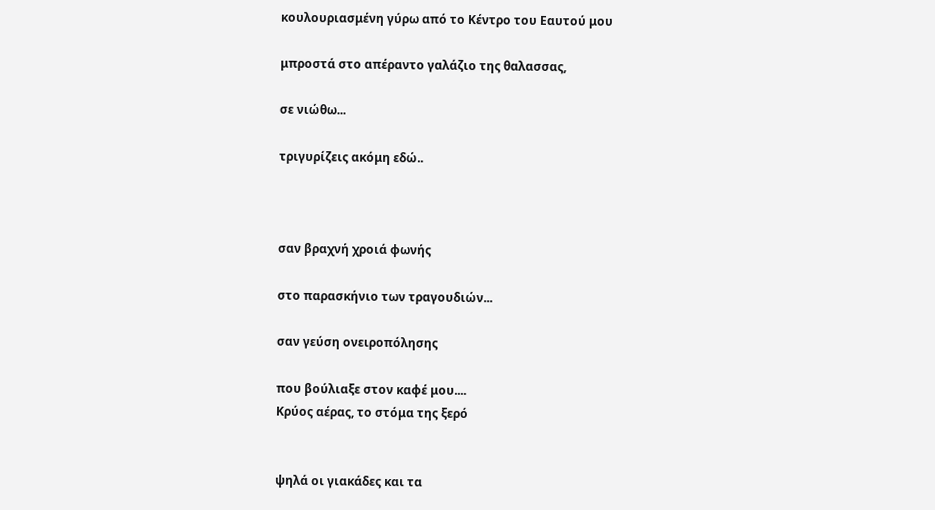κουλουριασμένη γύρω από το Κέντρο του Εαυτού μου

μπροστά στο απέραντο γαλάζιο της θαλασσας,

σε νιώθω...

τριγυρίζεις ακόμη εδώ..



σαν βραχνή χροιά φωνής

στο παρασκήνιο των τραγουδιών...

σαν γεύση ονειροπόλησης

που βούλιαξε στον καφέ μου....
Κρύος αέρας, το στόμα της ξερό


ψηλά οι γιακάδες και τα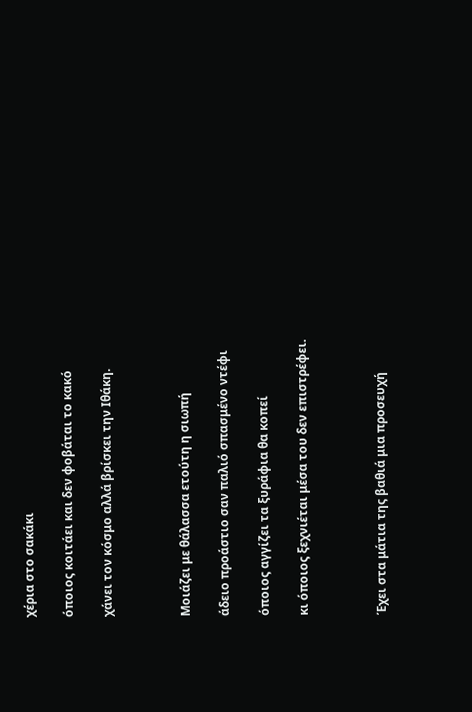χέρια στο σακάκι

όποιος κοιτάει και δεν φοβάται το κακό

χάνει τον κόσμο αλλά βρίσκει την Ιθάκη.



Μοιάζει με θάλασσα ετούτη η σιωπή

άδειο προάστιο σαν παλιό σπασμένο ντέφι

όποιος αγγίζει τα ξυράφια θα κοπεί

κι όποιος ξεχνιέται μέσα του δεν επιστρέφει.



Έχει στα μάτια της βαθιά μια προσευχή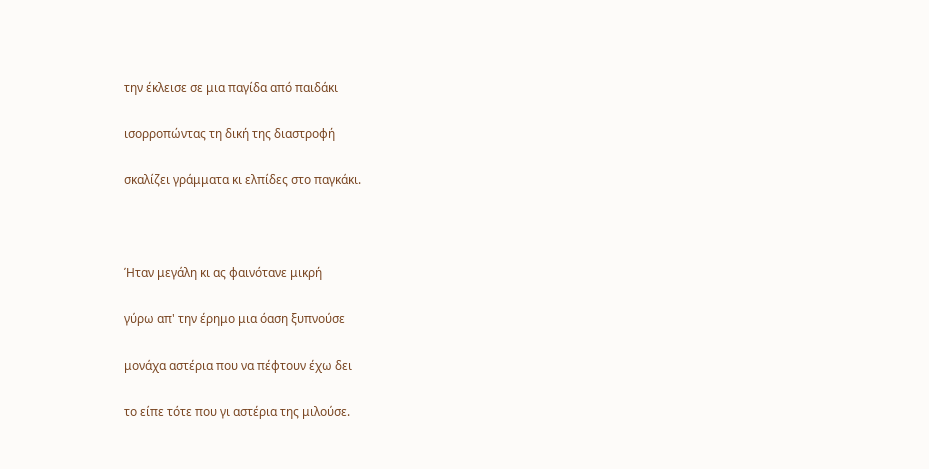την έκλεισε σε μια παγίδα από παιδάκι

ισορροπώντας τη δική της διαστροφή

σκαλίζει γράμματα κι ελπίδες στο παγκάκι.



Ήταν μεγάλη κι ας φαινότανε μικρή

γύρω απ' την έρημο μια όαση ξυπνούσε

μονάχα αστέρια που να πέφτουν έχω δει

το είπε τότε που γι αστέρια της μιλούσε.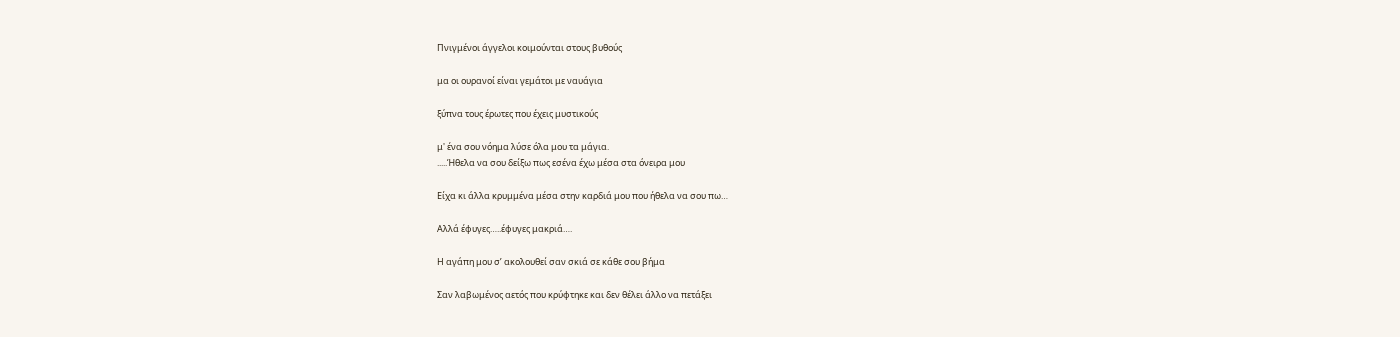Πνιγμένοι άγγελοι κοιμούνται στους βυθούς

μα οι ουρανοί είναι γεμάτοι με ναυάγια

ξύπνα τους έρωτες που έχεις μυστικούς

μ' ένα σου νόημα λύσε όλα μου τα μάγια.
.....Ήθελα να σου δείξω πως εσένα έχω μέσα στα όνειρα μου

Είχα κι άλλα κρυμμένα μέσα στην καρδιά μου που ήθελα να σου πω…

Αλλά έφυγες…..έφυγες μακριά….

Η αγάπη μου σ’ ακολουθεί σαν σκιά σε κάθε σου βήμα

Σαν λαβωμένος αετός που κρύφτηκε και δεν θέλει άλλο να πετάξει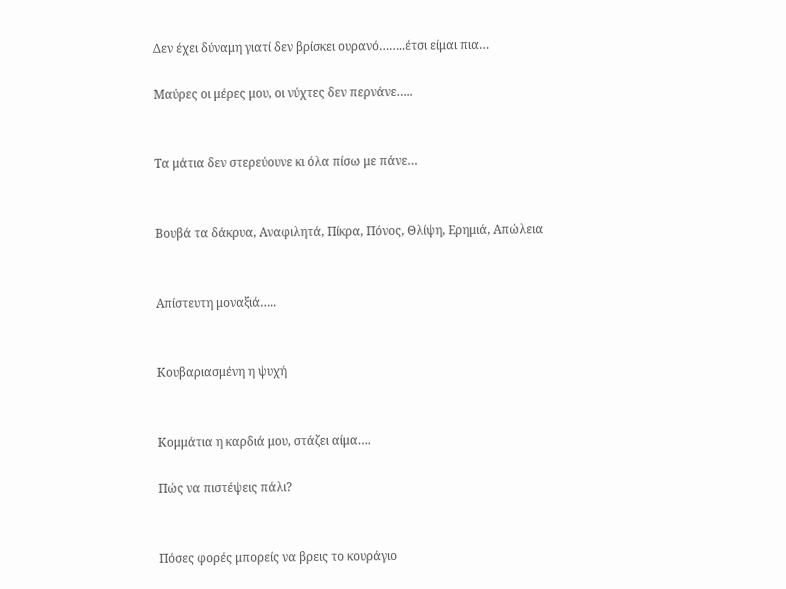Δεν έχει δύναμη γιατί δεν βρίσκει ουρανό……..έτσι είμαι πια…

Μαύρες οι μέρες μου, οι νύχτες δεν περνάνε…..


Τα μάτια δεν στερεύουνε κι όλα πίσω με πάνε…


Βουβά τα δάκρυα, Αναφιλητά, Πίκρα, Πόνος, Θλίψη, Ερημιά, Απώλεια


Απίστευτη μοναξιά…..


Κουβαριασμένη η ψυχή


Κομμάτια η καρδιά μου, στάζει αίμα….

Πώς να πιστέψεις πάλι?


Πόσες φορές μπορείς να βρεις το κουράγιο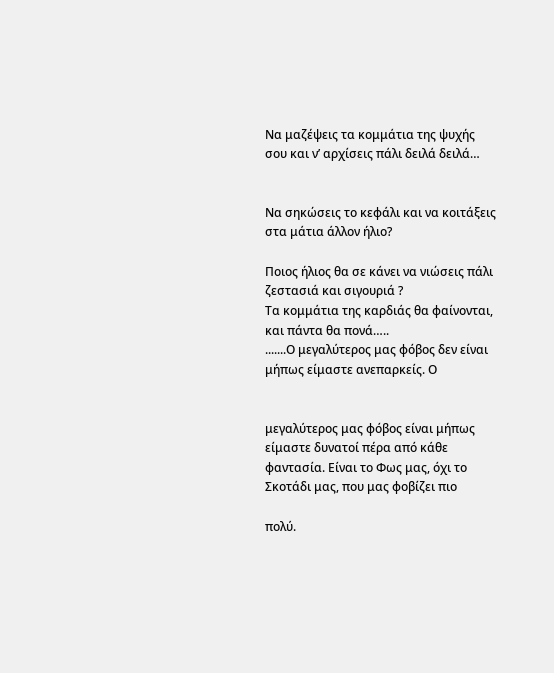Να μαζέψεις τα κομμάτια της ψυχής σου και ν’ αρχίσεις πάλι δειλά δειλά…


Να σηκώσεις το κεφάλι και να κοιτάξεις στα μάτια άλλον ήλιο?

Ποιος ήλιος θα σε κάνει να νιώσεις πάλι ζεστασιά και σιγουριά ?
Τα κομμάτια της καρδιάς θα φαίνονται, και πάντα θα πονά…..
.......Ο μεγαλύτερος μας φόβος δεν είναι μήπως είμαστε ανεπαρκείς. Ο


μεγαλύτερος μας φόβος είναι μήπως είμαστε δυνατοί πέρα από κάθε φαντασία. Είναι το Φως μας, όχι το Σκοτάδι μας, που μας φοβίζει πιο

πολύ.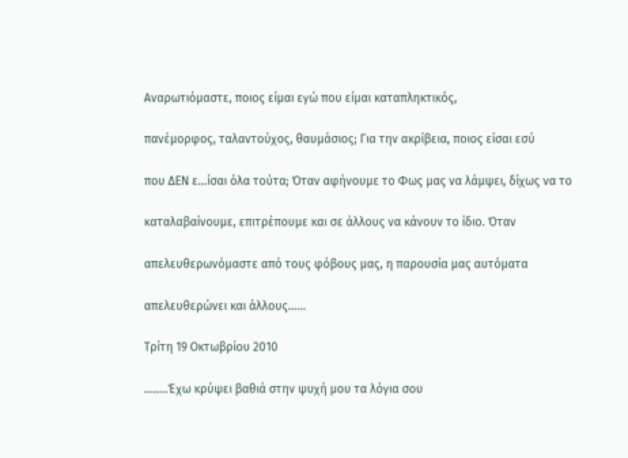Αναρωτιόμαστε, ποιος είμαι εγώ που είμαι καταπληκτικός,

πανέμορφος, ταλαντούχος, θαυμάσιος; Για την ακρίβεια, ποιος είσαι εσύ

που ΔΕΝ ε...ίσαι όλα τούτα; Όταν αφήνουμε το Φως μας να λάμψει, δίχως να το

καταλαβαίνουμε, επιτρέπουμε και σε άλλους να κάνουν το ίδιο. Όταν

απελευθερωνόμαστε από τους φόβους μας, η παρουσία μας αυτόματα

απελευθερώνει και άλλους......

Τρίτη 19 Οκτωβρίου 2010

........Έχω κρύψει βαθιά στην ψυχή μου τα λόγια σου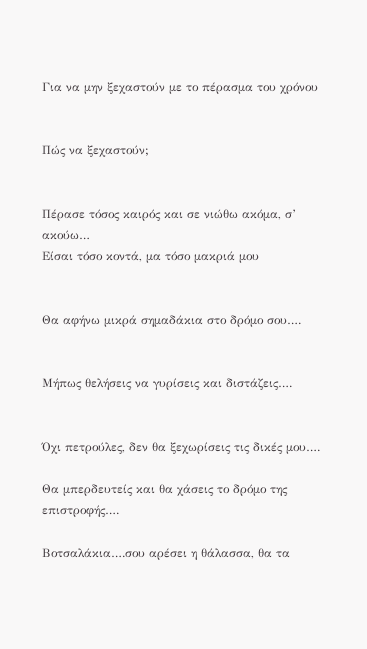Για να μην ξεχαστούν με το πέρασμα του χρόνου


Πώς να ξεχαστούν;


Πέρασε τόσος καιρός και σε νιώθω ακόμα, σ’ ακούω…
Είσαι τόσο κοντά, μα τόσο μακριά μου


Θα αφήνω μικρά σημαδάκια στο δρόμο σου….


Μήπως θελήσεις να γυρίσεις και διστάζεις….


Όχι πετρούλες, δεν θα ξεχωρίσεις τις δικές μου….

Θα μπερδευτείς και θα χάσεις το δρόμο της επιστροφής….

Βοτσαλάκια….σου αρέσει η θάλασσα, θα τα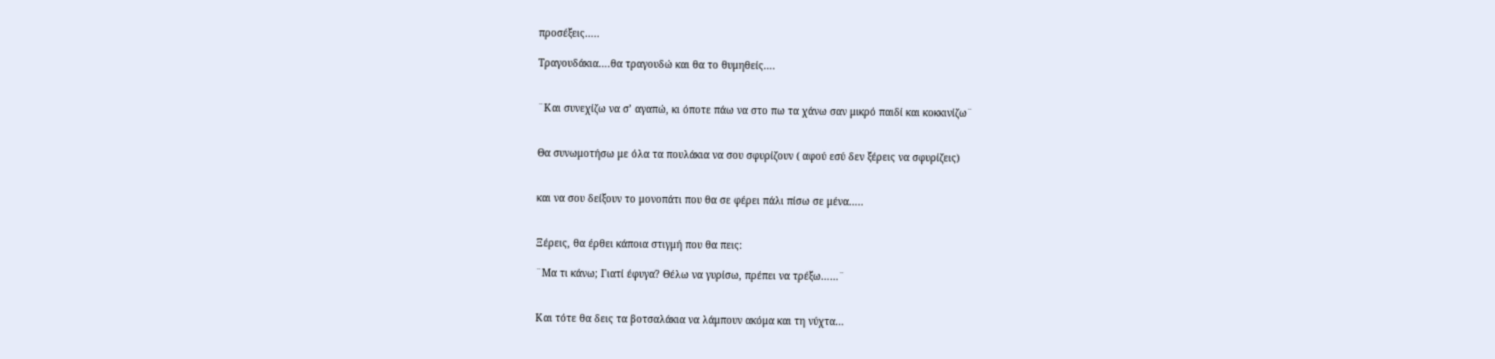προσέξεις…..

Τραγουδάκια….θα τραγουδώ και θα το θυμηθείς….


¨Και συνεχίζω να σ’ αγαπώ, κι όποτε πάω να στο πω τα χάνω σαν μικρό παιδί και κοκκινίζω¨


Θα συνωμοτήσω με όλα τα πουλάκια να σου σφυρίζουν ( αφού εσύ δεν ξέρεις να σφυρίζεις)


και να σου δείξουν το μονοπάτι που θα σε φέρει πάλι πίσω σε μένα…..


Ξέρεις, θα έρθει κάποια στιγμή που θα πεις:

¨Μα τι κάνω; Γιατί έφυγα? Θέλω να γυρίσω, πρέπει να τρέξω……¨


Και τότε θα δεις τα βοτσαλάκια να λάμπουν ακόμα και τη νύχτα…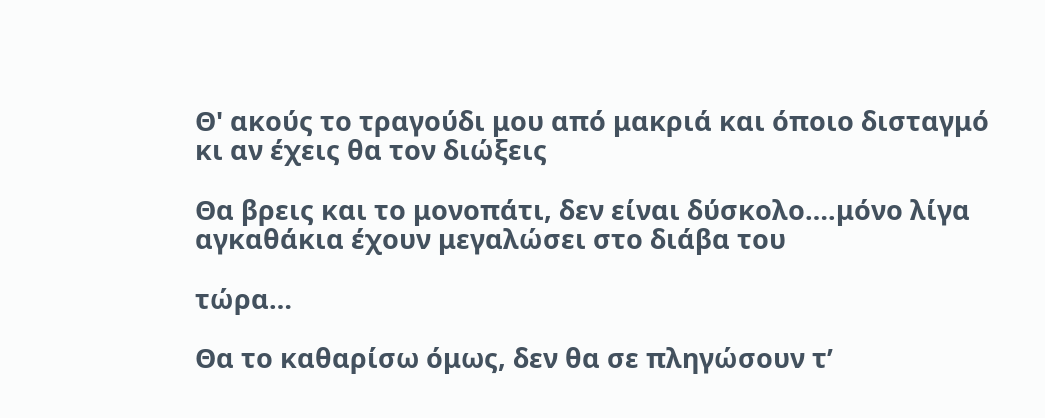Θ' ακούς το τραγούδι μου από μακριά και όποιο δισταγμό κι αν έχεις θα τον διώξεις

Θα βρεις και το μονοπάτι, δεν είναι δύσκολο….μόνο λίγα αγκαθάκια έχουν μεγαλώσει στο διάβα του

τώρα…

Θα το καθαρίσω όμως, δεν θα σε πληγώσουν τ’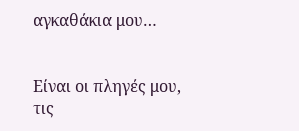αγκαθάκια μου…


Είναι οι πληγές μου, τις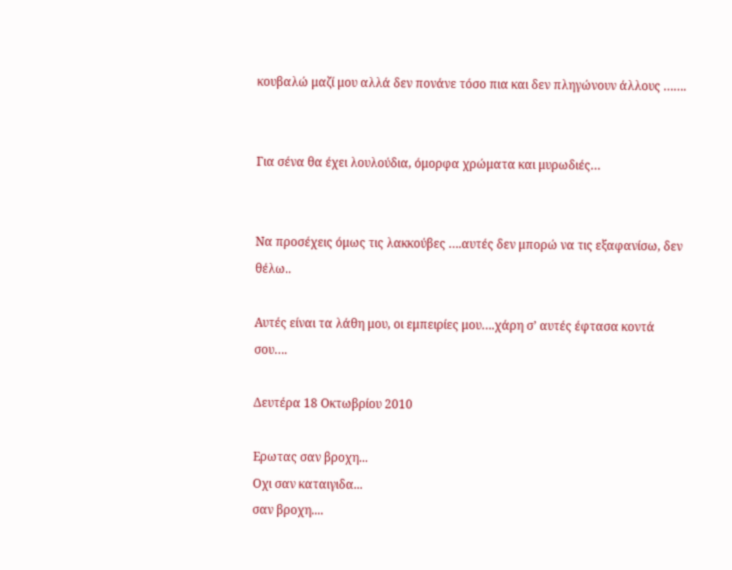κουβαλώ μαζί μου αλλά δεν πονάνε τόσο πια και δεν πληγώνουν άλλους …….


Για σένα θα έχει λουλούδια, όμορφα χρώματα και μυρωδιές…


Να προσέχεις όμως τις λακκούβες ….αυτές δεν μπορώ να τις εξαφανίσω, δεν θέλω..

Αυτές είναι τα λάθη μου, οι εμπειρίες μου….χάρη σ’ αυτές έφτασα κοντά σου….

Δευτέρα 18 Οκτωβρίου 2010

Ερωτας σαν βροχη...
Οχι σαν καταιγιδα...
σαν βροχη....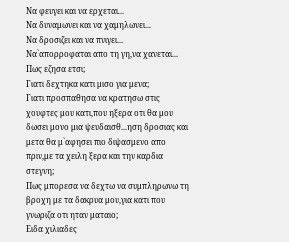Να φευγει και να ερχεται...
Να δυναμωνει και να χαμηλωνει...
Να δροσιζει και να πνιγει...
Να`απορροφαται απο τη γη,να χανεται...
Πως εζησα ετσι;
Γιατι δεχτηκα κατι μισο για μενα;
Γιατι προσπαθησα να κρατησω στις χουφτες μου κατι,που ηξερα οτι θα μου δωσει μονο μια ψευδαισθ...ηση δροσιας και μετα θα μ`αφησει πιο διψασμενο απο πριν,με τα χειλη ξερα και την καρδια στεγνη;
Πως μπορεσα να δεχτω να συμπληρωνω τη βροχη με τα δακρυα μου,για κατι που γνωριζα οτι ηταν ματαιο;
Ειδα χιλιαδες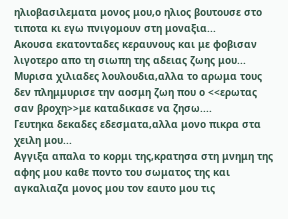ηλιοβασιλεματα μονος μου,ο ηλιος βουτουσε στο τιποτα κι εγω πνιγομουν στη μοναξια...
Ακουσα εκατονταδες κεραυνους και με φοβισαν λιγοτερο απο τη σιωπη της αδειας ζωης μου...
Μυρισα χιλιαδες λουλουδια,αλλα το αρωμα τους δεν πλημμυρισε την αοσμη ζωη που ο <<ερωτας σαν βροχη>>με καταδικασε να ζησω....
Γευτηκα δεκαδες εδεσματα,αλλα μονο πικρα στα χειλη μου...
Αγγιξα απαλα το κορμι της,κρατησα στη μνημη της αφης μου καθε ποντο του σωματος της και αγκαλιαζα μονος μου τον εαυτο μου τις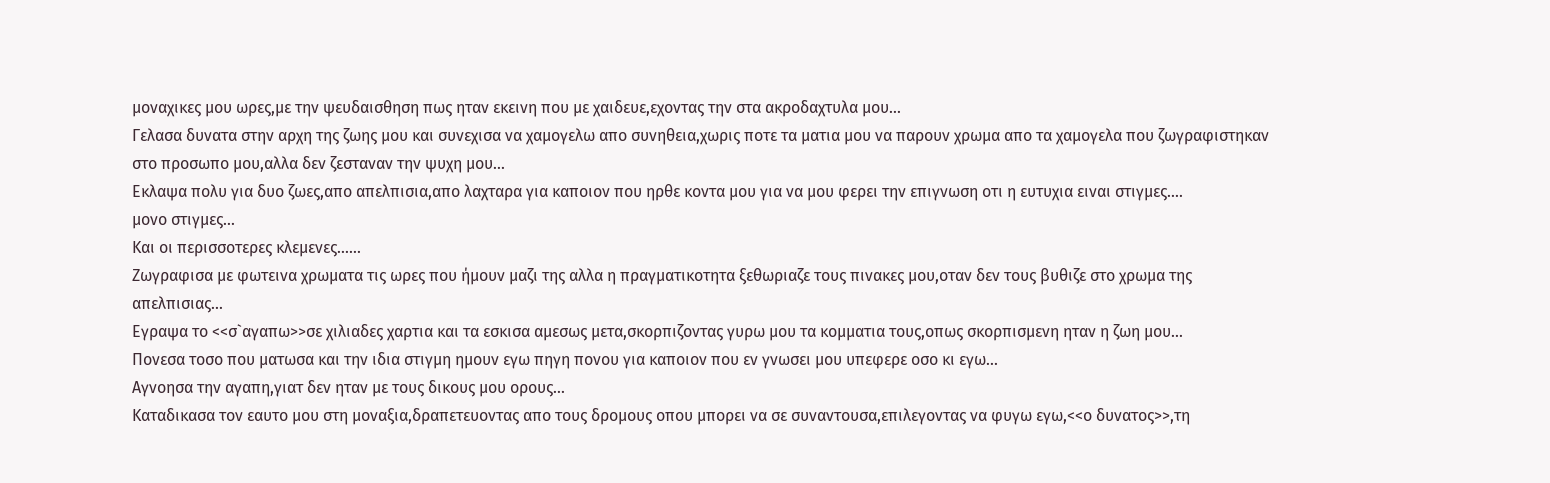μοναχικες μου ωρες,με την ψευδαισθηση πως ηταν εκεινη που με χαιδευε,εχοντας την στα ακροδαχτυλα μου...
Γελασα δυνατα στην αρχη της ζωης μου και συνεχισα να χαμογελω απο συνηθεια,χωρις ποτε τα ματια μου να παρουν χρωμα απο τα χαμογελα που ζωγραφιστηκαν στο προσωπο μου,αλλα δεν ζεσταναν την ψυχη μου...
Εκλαψα πολυ για δυο ζωες,απο απελπισια,απο λαχταρα για καποιον που ηρθε κοντα μου για να μου φερει την επιγνωση οτι η ευτυχια ειναι στιγμες....
μονο στιγμες...
Και οι περισσοτερες κλεμενες......
Ζωγραφισα με φωτεινα χρωματα τις ωρες που ήμουν μαζι της αλλα η πραγματικοτητα ξεθωριαζε τους πινακες μου,οταν δεν τους βυθιζε στο χρωμα της απελπισιας...
Εγραψα το <<σ`αγαπω>>σε χιλιαδες χαρτια και τα εσκισα αμεσως μετα,σκορπιζοντας γυρω μου τα κομματια τους,οπως σκορπισμενη ηταν η ζωη μου...
Πονεσα τοσο που ματωσα και την ιδια στιγμη ημουν εγω πηγη πονου για καποιον που εν γνωσει μου υπεφερε οσο κι εγω...
Αγνοησα την αγαπη,γιατ δεν ηταν με τους δικους μου ορους...
Καταδικασα τον εαυτο μου στη μοναξια,δραπετευοντας απο τους δρομους οπου μπορει να σε συναντουσα,επιλεγοντας να φυγω εγω,<<ο δυνατος>>,τη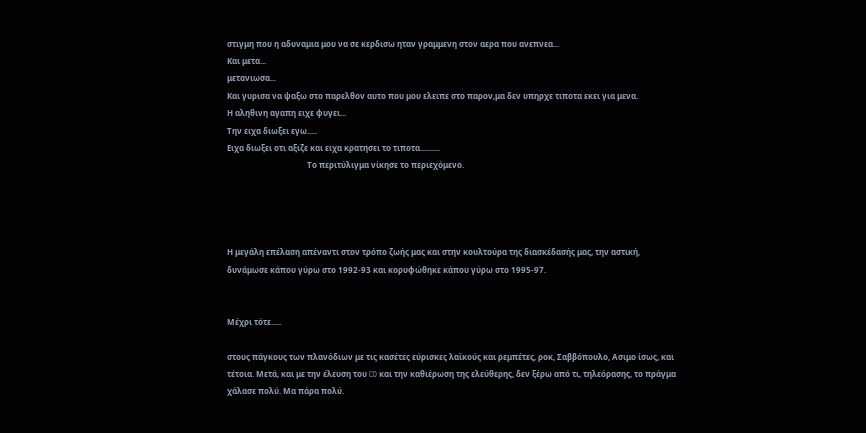στιγμη που η αδυναμια μου να σε κερδισω ηταν γραμμενη στον αερα που ανεπνεα...
Και μετα...
μετανιωσα...
Και γυρισα να ψαξω στο παρελθον αυτο που μου ελειπε στο παρον,μα δεν υπηρχε τιποτα εκει για μενα.
Η αληθινη αγαπη ειχε φυγει...
Την ειχα διωξει εγω.....
Ειχα διωξει οτι αξιζε και ειχα κρατησει το τιποτα..........
                                        Το περιτύλιγμα νίκησε το περιεχόμενο.




Η μεγάλη επέλαση απέναντι στον τρόπο ζωής μας και στην κουλτούρα της διασκέδασής μας, την αστική, δυνάμωσε κάπου γύρω στο 1992-93 και κορυφώθηκε κάπου γύρω στο 1995-97.


Μέχρι τότε.....

στους πάγκους των πλανόδιων με τις κασέτες εύρισκες λαϊκούς και ρεμπέτες, ροκ, Σαββόπουλο, Ασιμο ίσως, και τέτοια. Μετά, και με την έλευση του CD και την καθιέρωση της ελεύθερης, δεν ξέρω από τι, τηλεόρασης, το πράγμα χάλασε πολύ. Μα πάρα πολύ.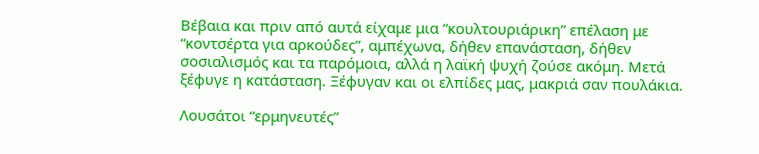Βέβαια και πριν από αυτά είχαμε μια “κουλτουριάρικη” επέλαση με “κοντσέρτα για αρκούδες”, αμπέχωνα, δήθεν επανάσταση, δήθεν σοσιαλισμός και τα παρόμοια, αλλά η λαϊκή ψυχή ζούσε ακόμη. Μετά ξέφυγε η κατάσταση. Ξέφυγαν και οι ελπίδες μας, μακριά σαν πουλάκια.

Λουσάτοι “ερμηνευτές”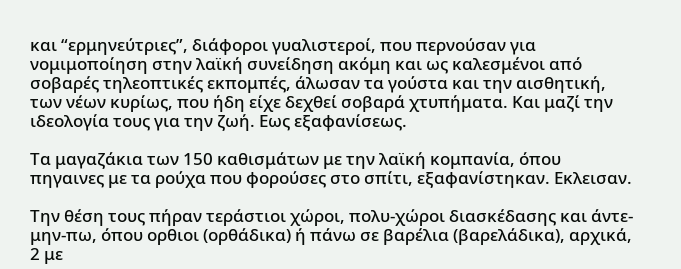και “ερμηνεύτριες”, διάφοροι γυαλιστεροί, που περνούσαν για νομιμοποίηση στην λαϊκή συνείδηση ακόμη και ως καλεσμένοι από σοβαρές τηλεοπτικές εκπομπές, άλωσαν τα γούστα και την αισθητική, των νέων κυρίως, που ήδη είχε δεχθεί σοβαρά χτυπήματα. Και μαζί την ιδεολογία τους για την ζωή. Εως εξαφανίσεως.

Τα μαγαζάκια των 150 καθισμάτων με την λαϊκή κομπανία, όπου πηγαινες με τα ρούχα που φορούσες στο σπίτι, εξαφανίστηκαν. Εκλεισαν.

Την θέση τους πήραν τεράστιοι χώροι, πολυ-χώροι διασκέδασης και άντε-μην-πω, όπου ορθιοι (ορθάδικα) ή πάνω σε βαρέλια (βαρελάδικα), αρχικά, 2 με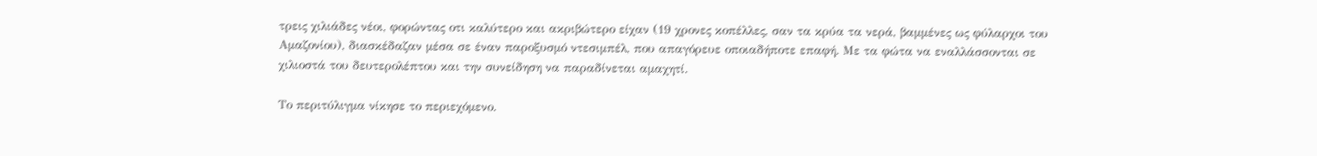τρεις χιλιάδες νέοι, φορώντας οτι καλύτερο και ακριβώτερο είχαν (19 χρονες κοπέλλες, σαν τα κρύα τα νερά, βαμμένες ως φύλαρχοι του Αμαζονίου), διασκέδαζαν μέσα σε έναν παροξυσμό ντεσιμπέλ, που απαγόρευε οποιαδήποτε επαφή. Με τα φώτα να εναλλάσσονται σε χιλιοστά του δευτερολέπτου και την συνείδηση να παραδίνεται αμαχητί.

Το περιτύλιγμα νίκησε το περιεχόμενο.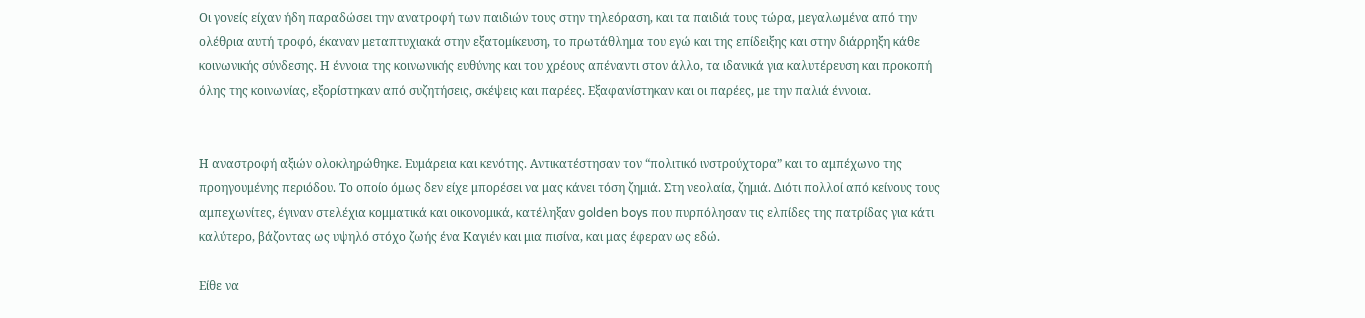Οι γονείς είχαν ήδη παραδώσει την ανατροφή των παιδιών τους στην τηλεόραση, και τα παιδιά τους τώρα, μεγαλωμένα από την ολέθρια αυτή τροφό, έκαναν μεταπτυχιακά στην εξατομίκευση, το πρωτάθλημα του εγώ και της επίδειξης και στην διάρρηξη κάθε κοινωνικής σύνδεσης. Η έννοια της κοινωνικής ευθύνης και του χρέους απέναντι στον άλλο, τα ιδανικά για καλυτέρευση και προκοπή όλης της κοινωνίας, εξορίστηκαν από συζητήσεις, σκέψεις και παρέες. Εξαφανίστηκαν και οι παρέες, με την παλιά έννοια.


Η αναστροφή αξιών ολοκληρώθηκε. Ευμάρεια και κενότης. Αντικατέστησαν τον “πολιτικό ινστρούχτορα” και το αμπέχωνο της προηγουμένης περιόδου. Το οποίο όμως δεν είχε μπορέσει να μας κάνει τόση ζημιά. Στη νεολαία, ζημιά. Διότι πολλοί από κείνους τους αμπεχωνίτες, έγιναν στελέχια κομματικά και οικονομικά, κατέληξαν golden boys που πυρπόλησαν τις ελπίδες της πατρίδας για κάτι καλύτερο, βάζοντας ως υψηλό στόχο ζωής ένα Καγιέν και μια πισίνα, και μας έφεραν ως εδώ.

Είθε να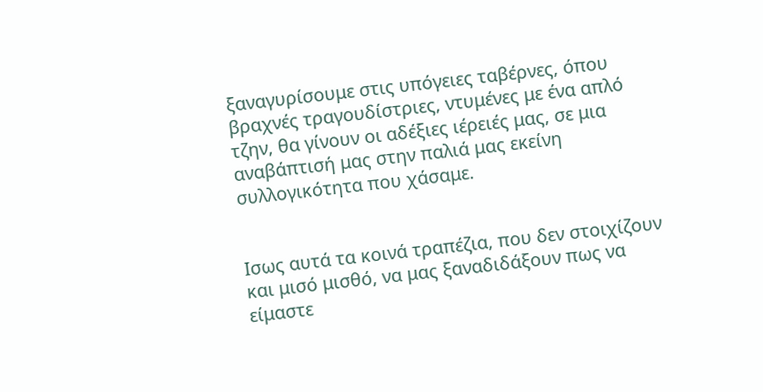ξαναγυρίσουμε στις υπόγειες ταβέρνες, όπου βραχνές τραγουδίστριες, ντυμένες με ένα απλό τζην, θα γίνουν οι αδέξιες ιέρειές μας, σε μια αναβάπτισή μας στην παλιά μας εκείνη συλλογικότητα που χάσαμε.


Ισως αυτά τα κοινά τραπέζια, που δεν στοιχίζουν και μισό μισθό, να μας ξαναδιδάξουν πως να είμαστε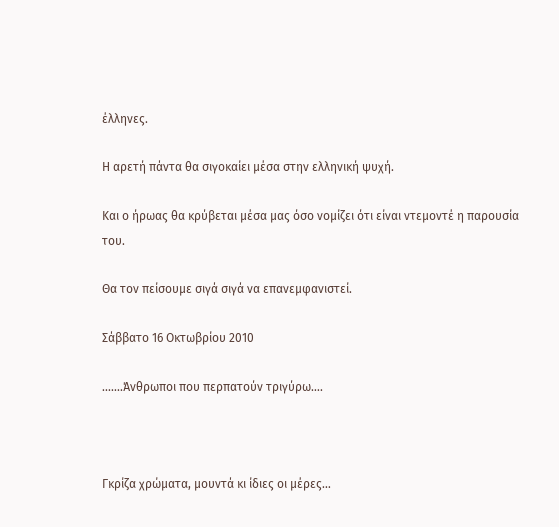έλληνες.

Η αρετή πάντα θα σιγοκαίει μέσα στην ελληνική ψυχή.

Και ο ήρωας θα κρύβεται μέσα μας όσο νομίζει ότι είναι ντεμοντέ η παρουσία του.

Θα τον πείσουμε σιγά σιγά να επανεμφανιστεί.

Σάββατο 16 Οκτωβρίου 2010

.......Άνθρωποι που περπατούν τριγύρω….



Γκρίζα χρώματα, μουντά κι ίδιες οι μέρες…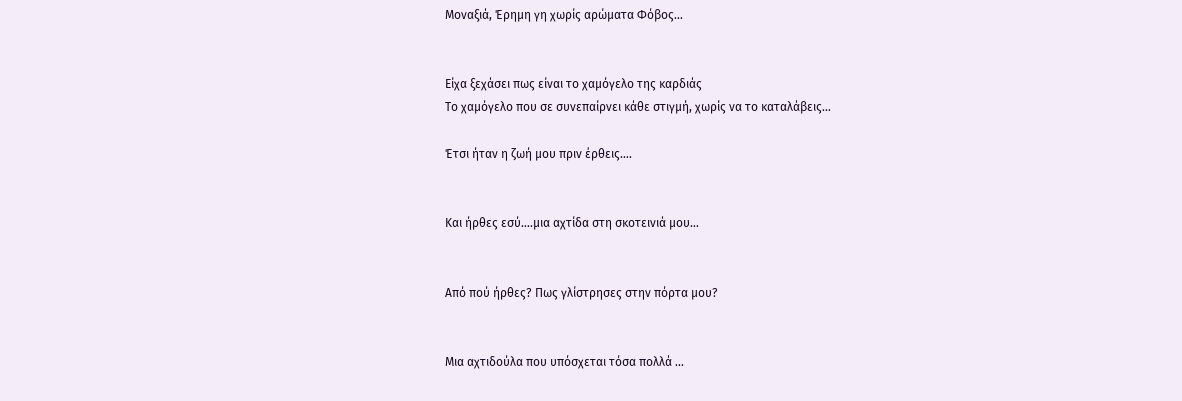Μοναξιά, Έρημη γη χωρίς αρώματα Φόβος…


Είχα ξεχάσει πως είναι το χαμόγελο της καρδιάς
Το χαμόγελο που σε συνεπαίρνει κάθε στιγμή, χωρίς να το καταλάβεις…

Έτσι ήταν η ζωή μου πριν έρθεις….


Και ήρθες εσύ….μια αχτίδα στη σκοτεινιά μου…


Από πού ήρθες? Πως γλίστρησες στην πόρτα μου?


Μια αχτιδούλα που υπόσχεται τόσα πολλά …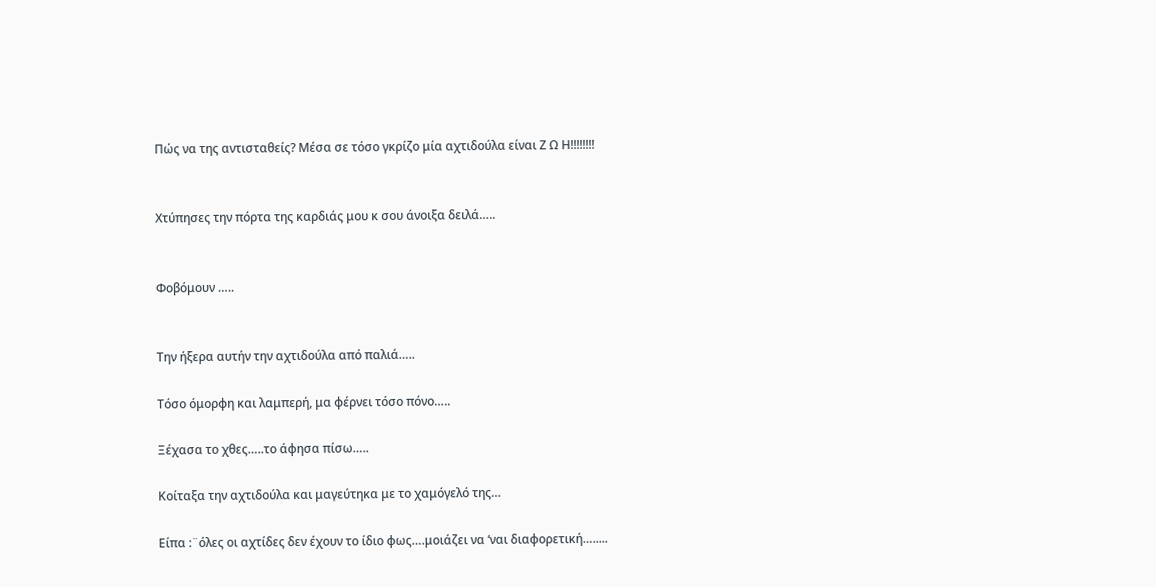Πώς να της αντισταθείς? Μέσα σε τόσο γκρίζο μία αχτιδούλα είναι Ζ Ω Η!!!!!!!!


Χτύπησες την πόρτα της καρδιάς μου κ σου άνοιξα δειλά…..


Φοβόμουν …..


Την ήξερα αυτήν την αχτιδούλα από παλιά…..

Τόσο όμορφη και λαμπερή, μα φέρνει τόσο πόνο…..

Ξέχασα το χθες…..το άφησα πίσω…..

Κοίταξα την αχτιδούλα και μαγεύτηκα με το χαμόγελό της…

Είπα :¨όλες οι αχτίδες δεν έχουν το ίδιο φως….μοιάζει να ‘ναι διαφορετική….....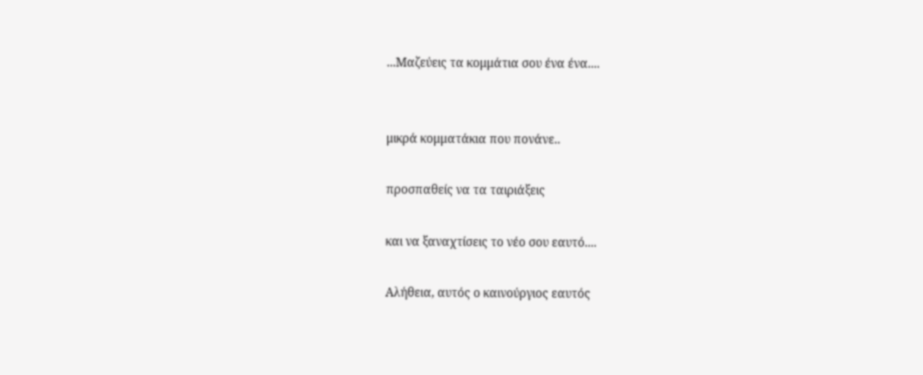...Μαζεύεις τα κομμάτια σου ένα ένα....


μικρά κομματάκια που πονάνε..

προσπαθείς να τα ταιριάξεις

και να ξαναχτίσεις το νέο σου εαυτό....

Αλήθεια, αυτός ο καινούργιος εαυτός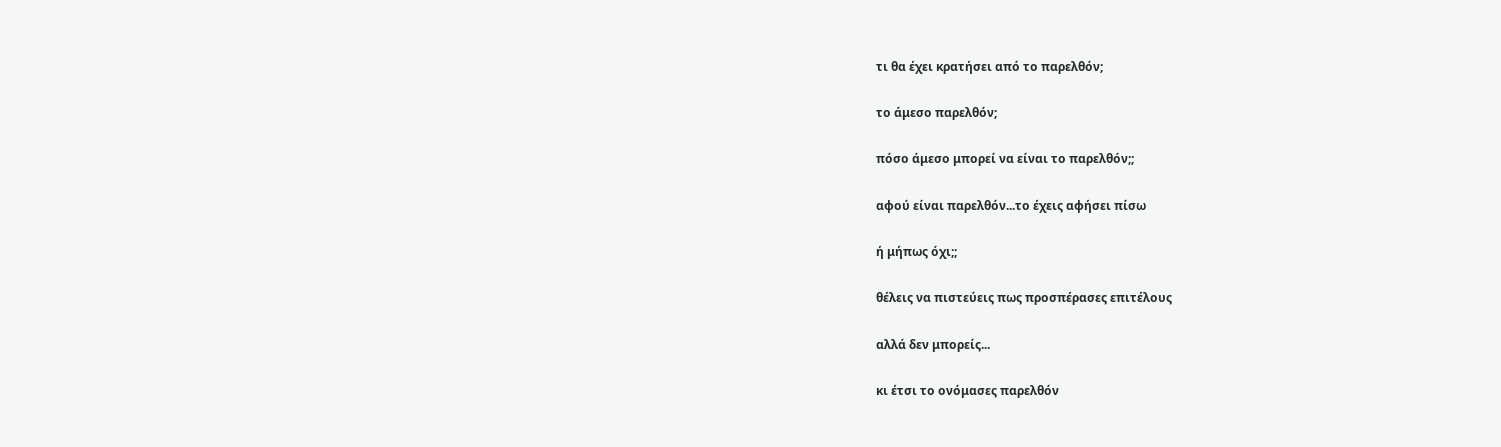τι θα έχει κρατήσει από το παρελθόν;

το άμεσο παρελθόν;

πόσο άμεσο μπορεί να είναι το παρελθόν;;

αφού είναι παρελθόν...το έχεις αφήσει πίσω

ή μήπως όχι;;

θέλεις να πιστεύεις πως προσπέρασες επιτέλους

αλλά δεν μπορείς...

κι έτσι το ονόμασες παρελθόν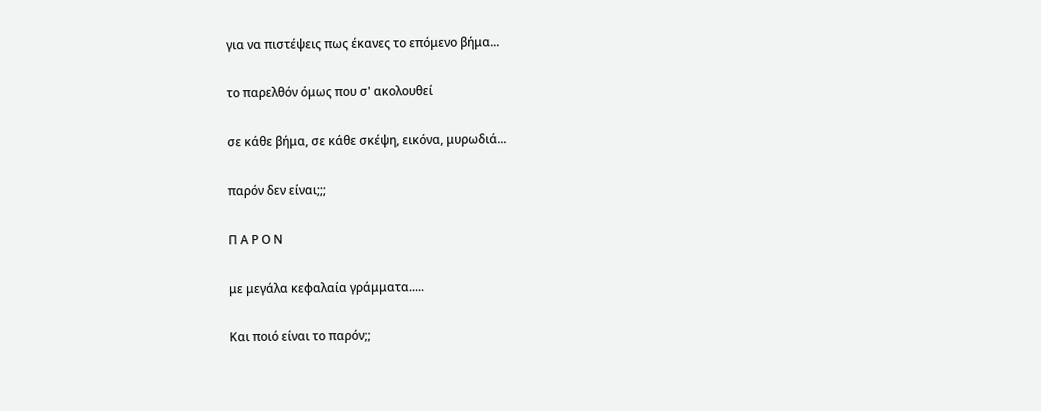για να πιστέψεις πως έκανες το επόμενο βήμα...

το παρελθόν όμως που σ' ακολουθεί

σε κάθε βήμα, σε κάθε σκέψη, εικόνα, μυρωδιά...

παρόν δεν είναι;;;

Π Α Ρ Ο Ν

με μεγάλα κεφαλαία γράμματα.....

Και ποιό είναι το παρόν;;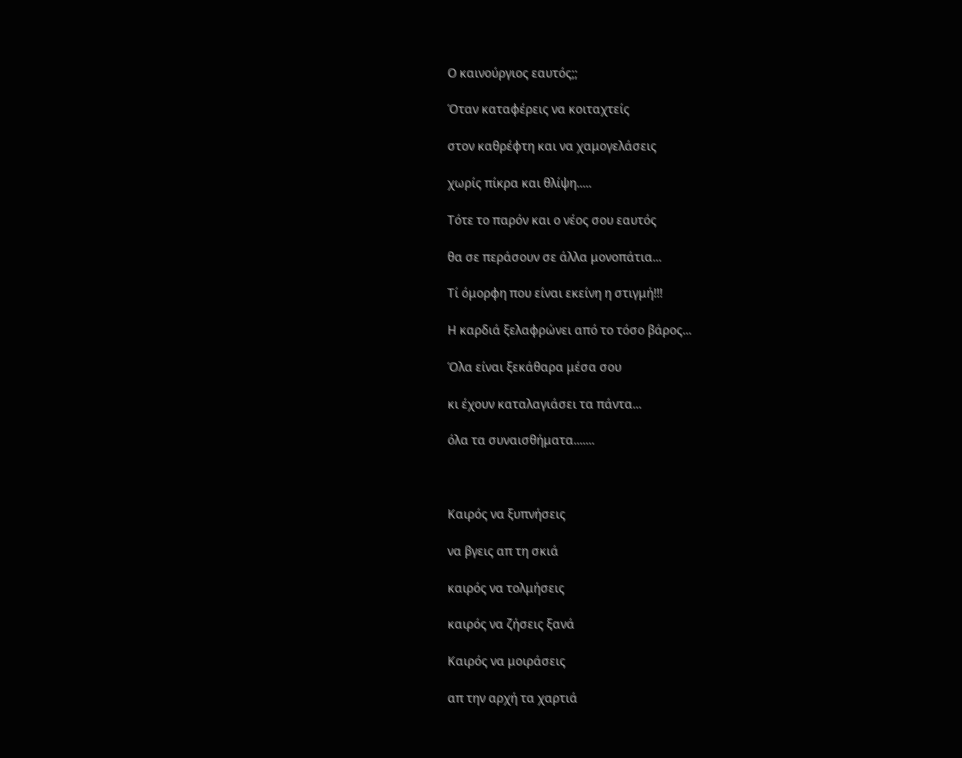Ο καινούργιος εαυτός;;

Όταν καταφέρεις να κοιταχτείς

στον καθρέφτη και να χαμογελάσεις

χωρίς πίκρα και θλίψη.....

Τότε το παρόν και ο νέος σου εαυτός

θα σε περάσουν σε άλλα μονοπάτια...

Τί όμορφη που είναι εκείνη η στιγμή!!!

Η καρδιά ξελαφρώνει από το τόσο βάρος...

Όλα είναι ξεκάθαρα μέσα σου

κι έχουν καταλαγιάσει τα πάντα...

όλα τα συναισθήματα.......



Καιρός να ξυπνήσεις

να βγεις απ τη σκιά

καιρός να τολμήσεις

καιρός να ζήσεις ξανά

Καιρός να μοιράσεις

απ την αρχή τα χαρτιά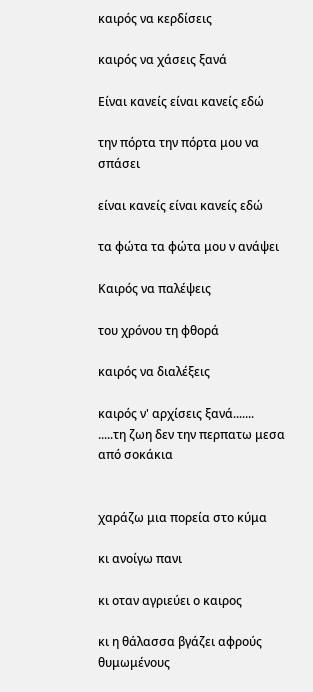καιρός να κερδίσεις

καιρός να χάσεις ξανά

Είναι κανείς είναι κανείς εδώ

την πόρτα την πόρτα μου να σπάσει

είναι κανείς είναι κανείς εδώ

τα φώτα τα φώτα μου ν ανάψει

Καιρός να παλέψεις

του χρόνου τη φθορά

καιρός να διαλέξεις

καιρός ν' αρχίσεις ξανά.......
.....τη ζωη δεν την περπατω μεσα από σοκάκια


χαράζω μια πορεία στο κύμα

κι ανοίγω πανι

κι οταν αγριεύει ο καιρος

κι η θάλασσα βγάζει αφρούς θυμωμένους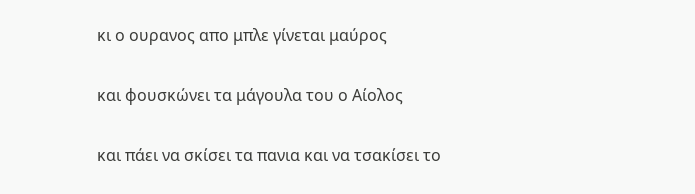κι ο ουρανος απο μπλε γίνεται μαύρος

και φουσκώνει τα μάγουλα του ο Αίολος

και πάει να σκίσει τα πανια και να τσακίσει το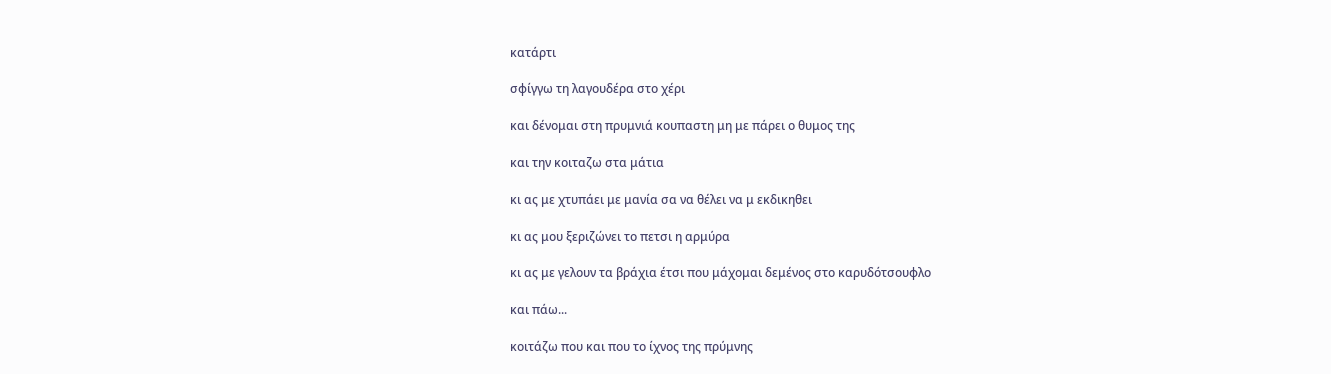κατάρτι

σφίγγω τη λαγουδέρα στο χέρι

και δένομαι στη πρυμνιά κουπαστη μη με πάρει ο θυμος της

και την κοιταζω στα μάτια

κι ας με χτυπάει με μανία σα να θέλει να μ εκδικηθει

κι ας μου ξεριζώνει το πετσι η αρμύρα

κι ας με γελουν τα βράχια έτσι που μάχομαι δεμένος στο καρυδότσουφλο

και πάω...

κοιτάζω που και που το ίχνος της πρύμνης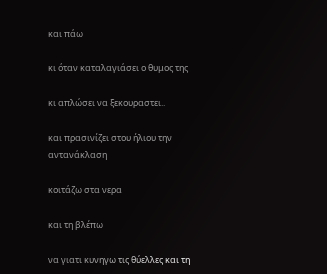και πάω

κι όταν καταλαγιάσει ο θυμος της

κι απλώσει να ξεκουραστει..

και πρασινίζει στου ήλιου την αντανάκλαση

κοιτάζω στα νερα

και τη βλέπω

να γιατι κυνηγω τις θύελλες και τη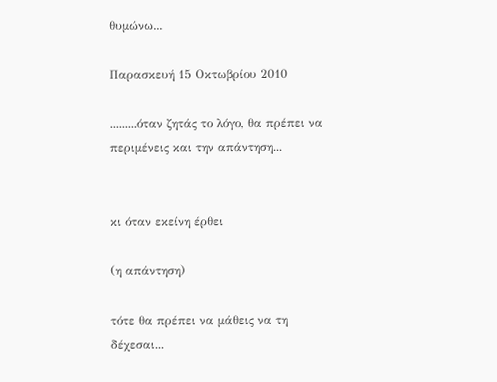θυμώνω...

Παρασκευή 15 Οκτωβρίου 2010

.........όταν ζητάς το λόγο, θα πρέπει να περιμένεις και την απάντηση...


κι όταν εκείνη έρθει

(η απάντηση)

τότε θα πρέπει να μάθεις να τη δέχεσαι...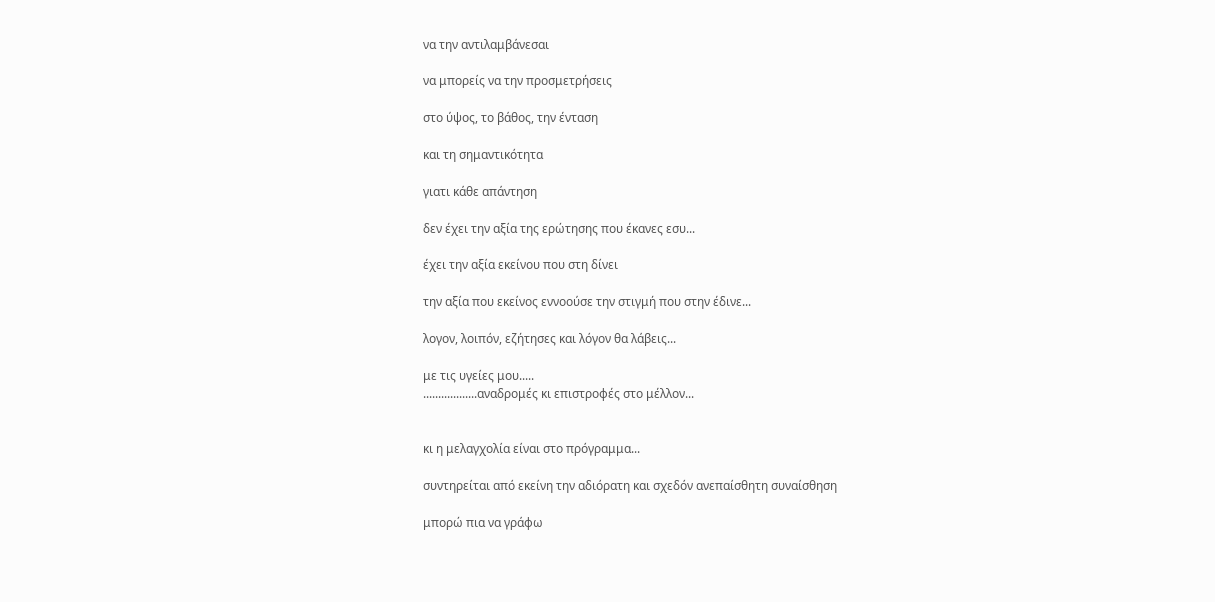να την αντιλαμβάνεσαι

να μπορείς να την προσμετρήσεις

στο ύψος, το βάθος, την ένταση

και τη σημαντικότητα

γιατι κάθε απάντηση

δεν έχει την αξία της ερώτησης που έκανες εσυ...

έχει την αξία εκείνου που στη δίνει

την αξία που εκείνος εννοούσε την στιγμή που στην έδινε...

λογον, λοιπόν, εζήτησες και λόγον θα λάβεις...

με τις υγείες μου.....
..................αναδρομές κι επιστροφές στο μέλλον...


κι η μελαγχολία είναι στο πρόγραμμα...

συντηρείται από εκείνη την αδιόρατη και σχεδόν ανεπαίσθητη συναίσθηση

μπορώ πια να γράφω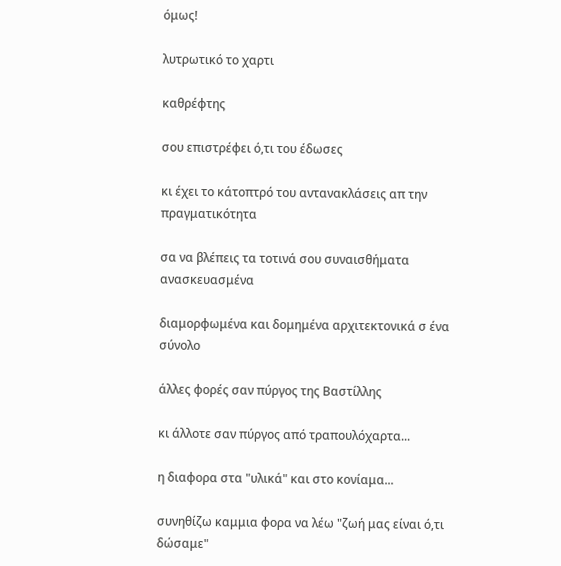όμως!

λυτρωτικό το χαρτι

καθρέφτης

σου επιστρέφει ό,τι του έδωσες

κι έχει το κάτοπτρό του αντανακλάσεις απ την πραγματικότητα

σα να βλέπεις τα τοτινά σου συναισθήματα ανασκευασμένα

διαμορφωμένα και δομημένα αρχιτεκτονικά σ ένα σύνολο

άλλες φορές σαν πύργος της Βαστίλλης

κι άλλοτε σαν πύργος από τραπουλόχαρτα...

η διαφορα στα "υλικά" και στο κονίαμα...

συνηθίζω καμμια φορα να λέω "ζωή μας είναι ό,τι δώσαμε"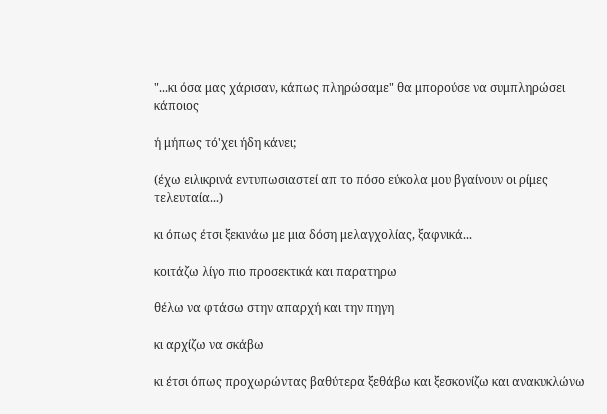"...κι όσα μας χάρισαν, κάπως πληρώσαμε" θα μπορούσε να συμπληρώσει κάποιος

ή μήπως τό'χει ήδη κάνει;

(έχω ειλικρινά εντυπωσιαστεί απ το πόσο εύκολα μου βγαίνουν οι ρίμες τελευταία...)

κι όπως έτσι ξεκινάω με μια δόση μελαγχολίας, ξαφνικά...

κοιτάζω λίγο πιο προσεκτικά και παρατηρω

θέλω να φτάσω στην απαρχή και την πηγη

κι αρχίζω να σκάβω

κι έτσι όπως προχωρώντας βαθύτερα ξεθάβω και ξεσκονίζω και ανακυκλώνω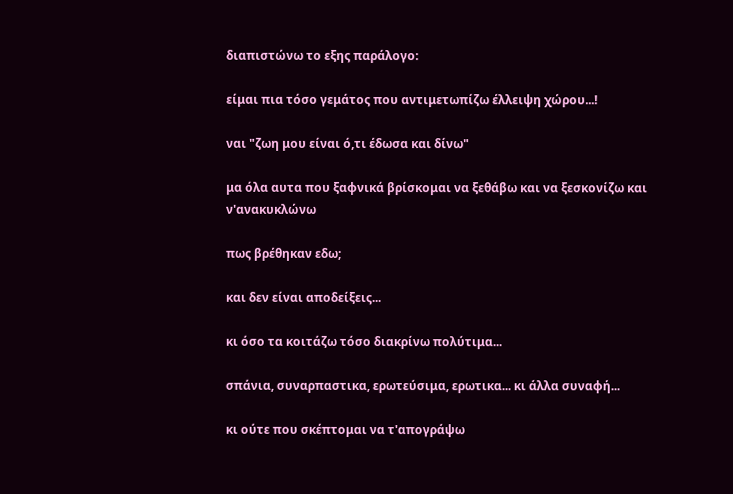διαπιστώνω το εξης παράλογο:

είμαι πια τόσο γεμάτος που αντιμετωπίζω έλλειψη χώρου...!

ναι "ζωη μου είναι ό,τι έδωσα και δίνω"

μα όλα αυτα που ξαφνικά βρίσκομαι να ξεθάβω και να ξεσκονίζω και ν'ανακυκλώνω

πως βρέθηκαν εδω;

και δεν είναι αποδείξεις...

κι όσο τα κοιτάζω τόσο διακρίνω πολύτιμα...

σπάνια, συναρπαστικα, ερωτεύσιμα, ερωτικα... κι άλλα συναφή...

κι ούτε που σκέπτομαι να τ'απογράψω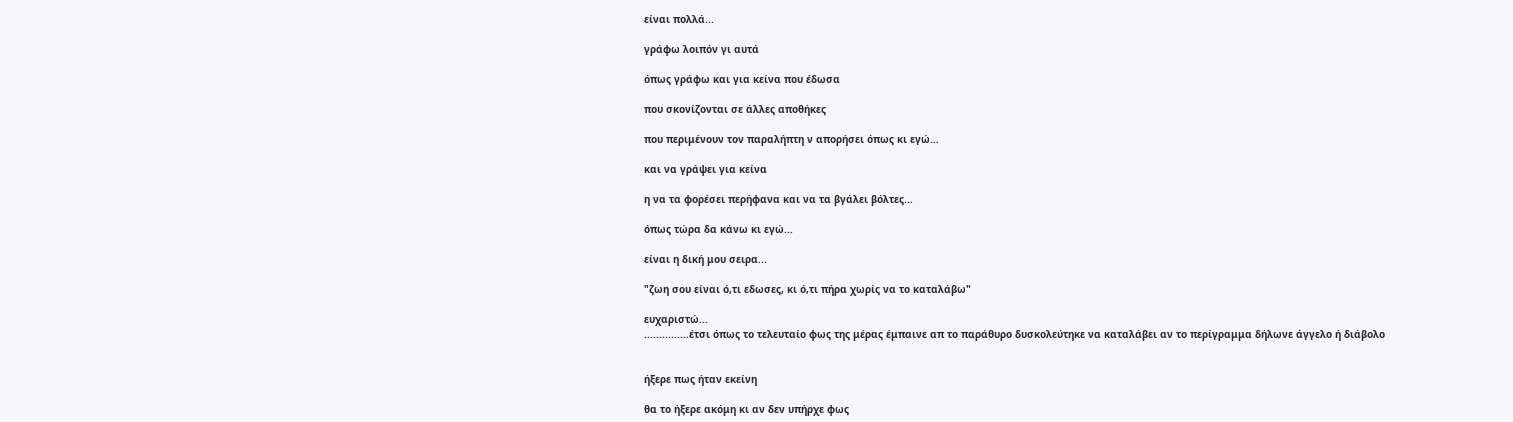είναι πολλά...

γράφω λοιπόν γι αυτά

όπως γράφω και για κείνα που έδωσα

που σκονίζονται σε άλλες αποθήκες

που περιμένουν τον παραλήπτη ν απορήσει όπως κι εγώ...

και να γράψει για κείνα

η να τα φορέσει περήφανα και να τα βγάλει βόλτες...

όπως τώρα δα κάνω κι εγώ...

είναι η δική μου σειρα...

"ζωη σου είναι ό,τι εδωσες, κι ό,τι πήρα χωρίς να το καταλάβω"

ευχαριστώ...
...............έτσι όπως το τελευταίο φως της μέρας έμπαινε απ το παράθυρο δυσκολεύτηκε να καταλάβει αν το περίγραμμα δήλωνε άγγελο ή διάβολο


ήξερε πως ήταν εκείνη

θα το ήξερε ακόμη κι αν δεν υπήρχε φως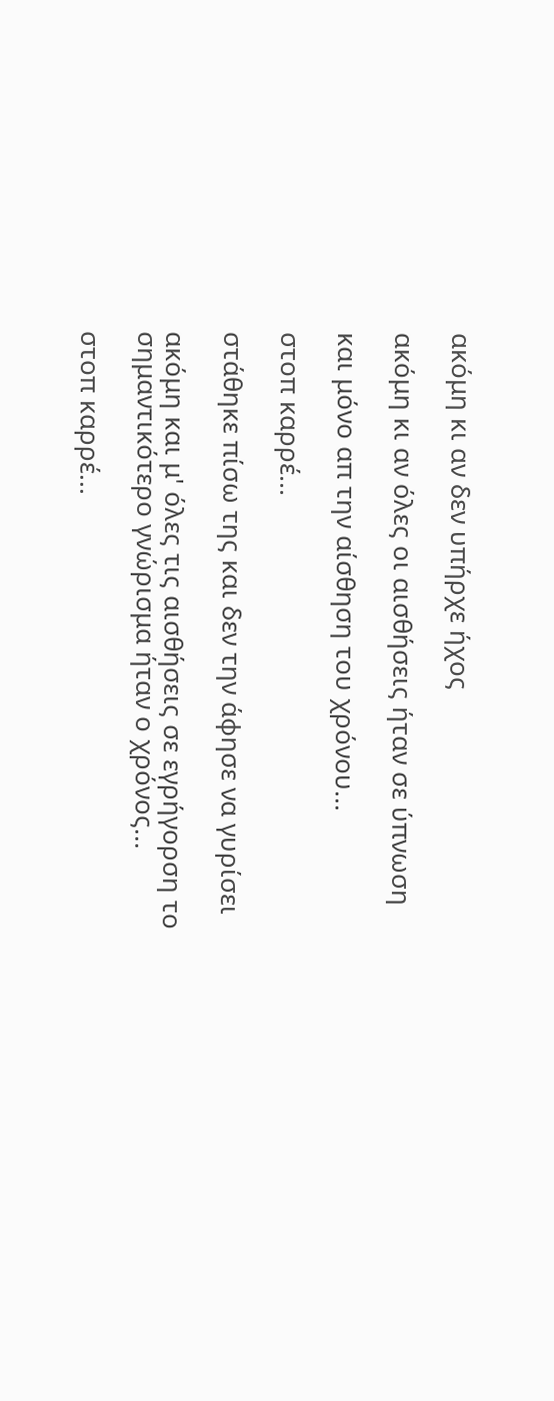ακόμη κι αν δεν υπήρχε ήχος

ακόμη κι αν όλες οι αισθήσεις ήταν σε ύπνωση

και μόνο απ την αίσθηση του χρόνου...

στοπ καρρέ...

στάθηκε πίσω της και δεν την άφησε να γυρίσει

ακόμη και μ' όλες τις αισθήσεις σε εγρήγορση το σημαντικότερο γνώρισμα ήταν ο χρόνος...

στοπ καρρέ...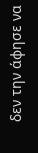δεν την άφησε να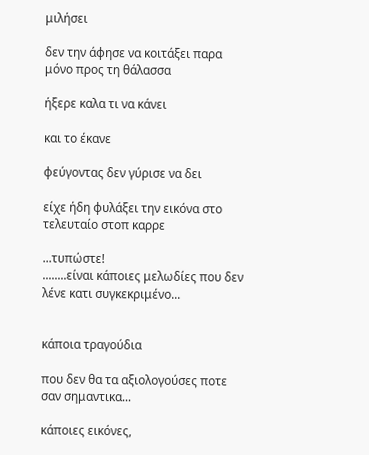μιλήσει

δεν την άφησε να κοιτάξει παρα μόνο προς τη θάλασσα

ήξερε καλα τι να κάνει

και το έκανε

φεύγοντας δεν γύρισε να δει

είχε ήδη φυλάξει την εικόνα στο τελευταίο στοπ καρρε

...τυπώστε!
........είναι κάποιες μελωδίες που δεν λένε κατι συγκεκριμένο...


κάποια τραγούδια

που δεν θα τα αξιολογούσες ποτε σαν σημαντικα...

κάποιες εικόνες,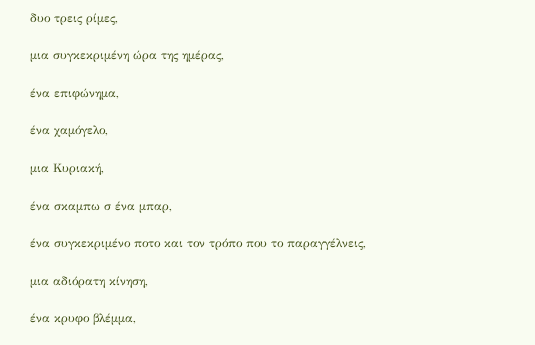δυο τρεις ρίμες,

μια συγκεκριμένη ώρα της ημέρας,

ένα επιφώνημα,

ένα χαμόγελο,

μια Κυριακή,

ένα σκαμπω σ ένα μπαρ,

ένα συγκεκριμένο ποτο και τον τρόπο που το παραγγέλνεις,

μια αδιόρατη κίνηση,

ένα κρυφο βλέμμα,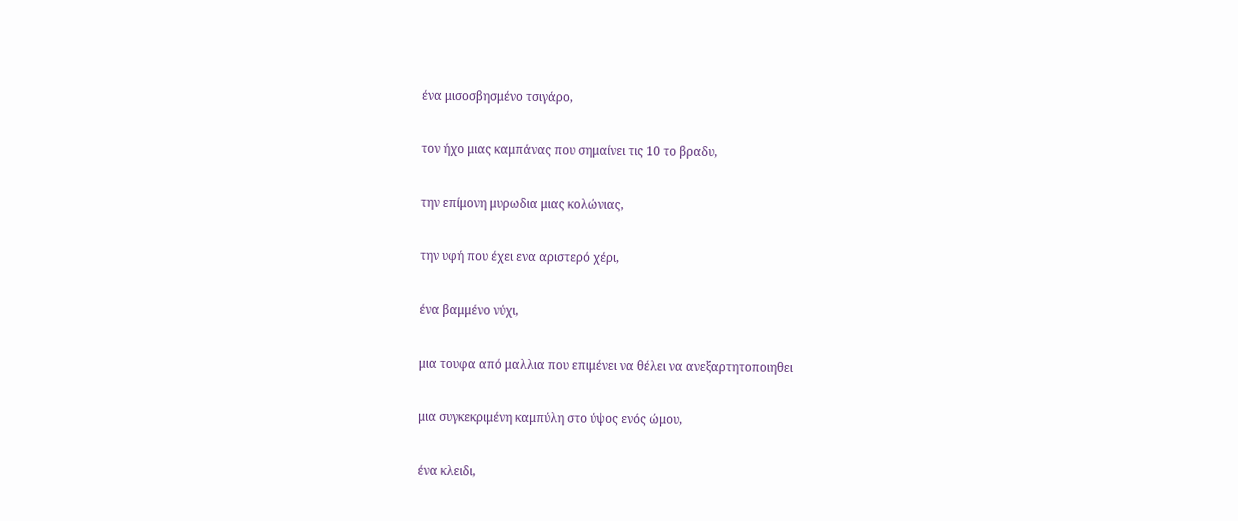ένα μισοσβησμένο τσιγάρο,

τον ήχο μιας καμπάνας που σημαίνει τις 10 το βραδυ,

την επίμονη μυρωδια μιας κολώνιας,

την υφή που έχει ενα αριστερό χέρι,

ένα βαμμένο νύχι,

μια τουφα από μαλλια που επιμένει να θέλει να ανεξαρτητοποιηθει

μια συγκεκριμένη καμπύλη στο ύψος ενός ώμου,

ένα κλειδι,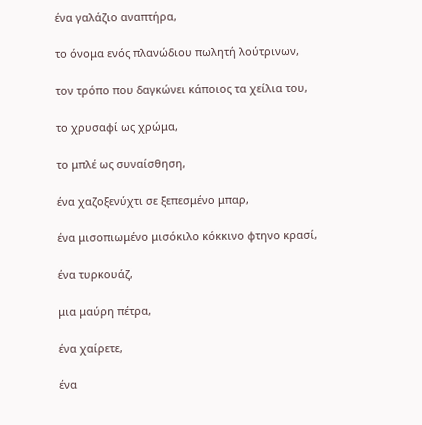ένα γαλάζιο αναπτήρα,

το όνομα ενός πλανώδιου πωλητή λούτρινων,

τον τρόπο που δαγκώνει κάποιος τα χείλια του,

το χρυσαφί ως χρώμα,

το μπλέ ως συναίσθηση,

ένα χαζοξενύχτι σε ξεπεσμένο μπαρ,

ένα μισοπιωμένο μισόκιλο κόκκινο φτηνο κρασί,

ένα τυρκουάζ,

μια μαύρη πέτρα,

ένα χαίρετε,

ένα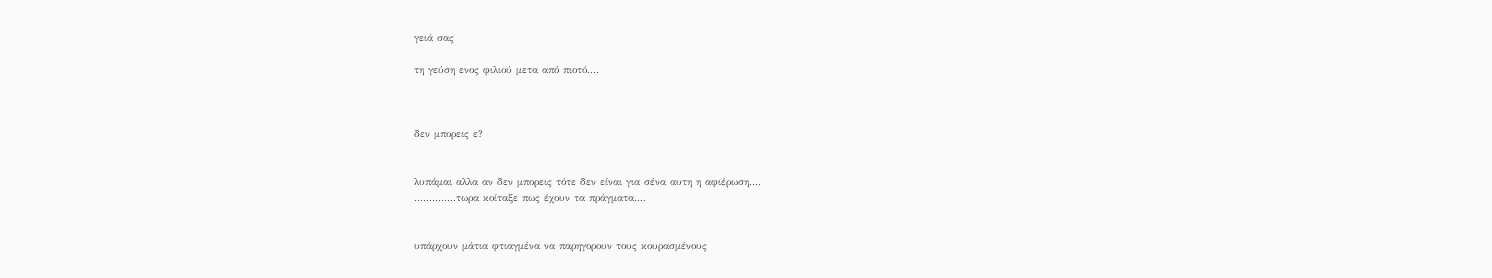γειά σας

τη γεύση ενος φιλιού μετα από πιοτό....



δεν μπορεις ε?


λυπάμαι αλλα αν δεν μπορεις τότε δεν είναι για σένα αυτη η αφιέρωση....
..............τωρα κοίταξε πως έχουν τα πράγματα....


υπάρχουν μάτια φτιαγμένα να παρηγορουν τους κουρασμένους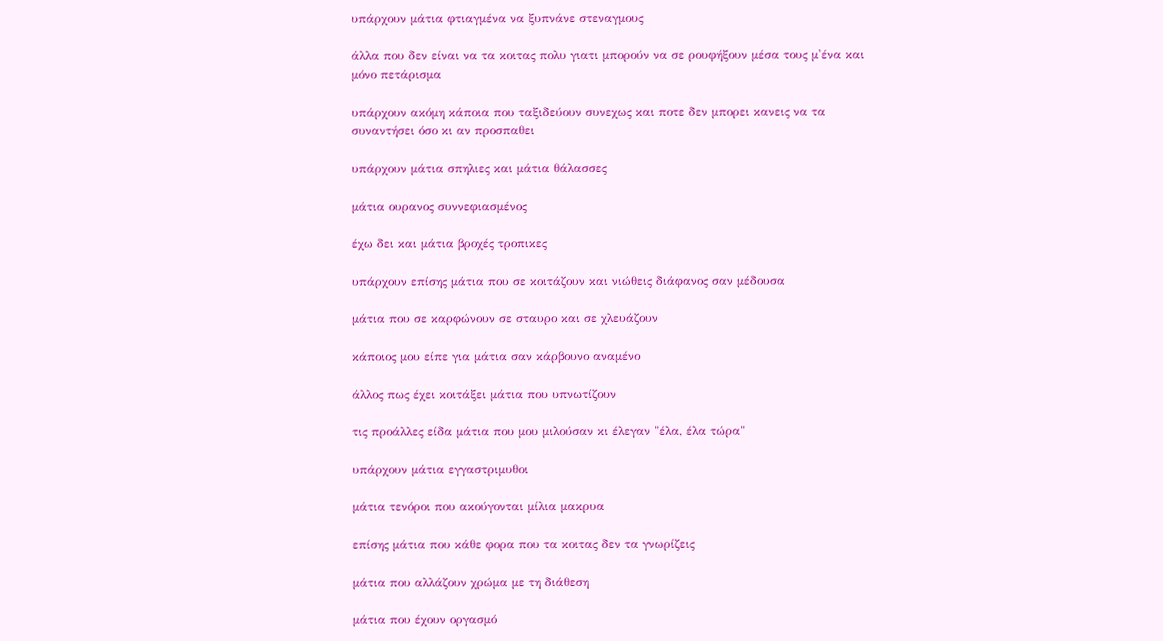υπάρχουν μάτια φτιαγμένα να ξυπνάνε στεναγμους

άλλα που δεν είναι να τα κοιτας πολυ γιατι μπορούν να σε ρουφήξουν μέσα τους μ'ένα και μόνο πετάρισμα

υπάρχουν ακόμη κάποια που ταξιδεύουν συνεχως και ποτε δεν μπορει κανεις να τα συναντήσει όσο κι αν προσπαθει

υπάρχουν μάτια σπηλιες και μάτια θάλασσες

μάτια ουρανος συννεφιασμένος

έχω δει και μάτια βροχές τροπικες

υπάρχουν επίσης μάτια που σε κοιτάζουν και νιώθεις διάφανος σαν μέδουσα

μάτια που σε καρφώνουν σε σταυρο και σε χλευάζουν

κάποιος μου είπε για μάτια σαν κάρβουνο αναμένο

άλλος πως έχει κοιτάξει μάτια που υπνωτίζουν

τις προάλλες είδα μάτια που μου μιλούσαν κι έλεγαν "έλα, έλα τώρα"

υπάρχουν μάτια εγγαστριμυθοι

μάτια τενόροι που ακούγονται μίλια μακρυα

επίσης μάτια που κάθε φορα που τα κοιτας δεν τα γνωρίζεις

μάτια που αλλάζουν χρώμα με τη διάθεση

μάτια που έχουν οργασμό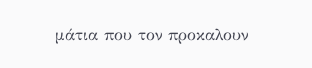μάτια που τον προκαλουν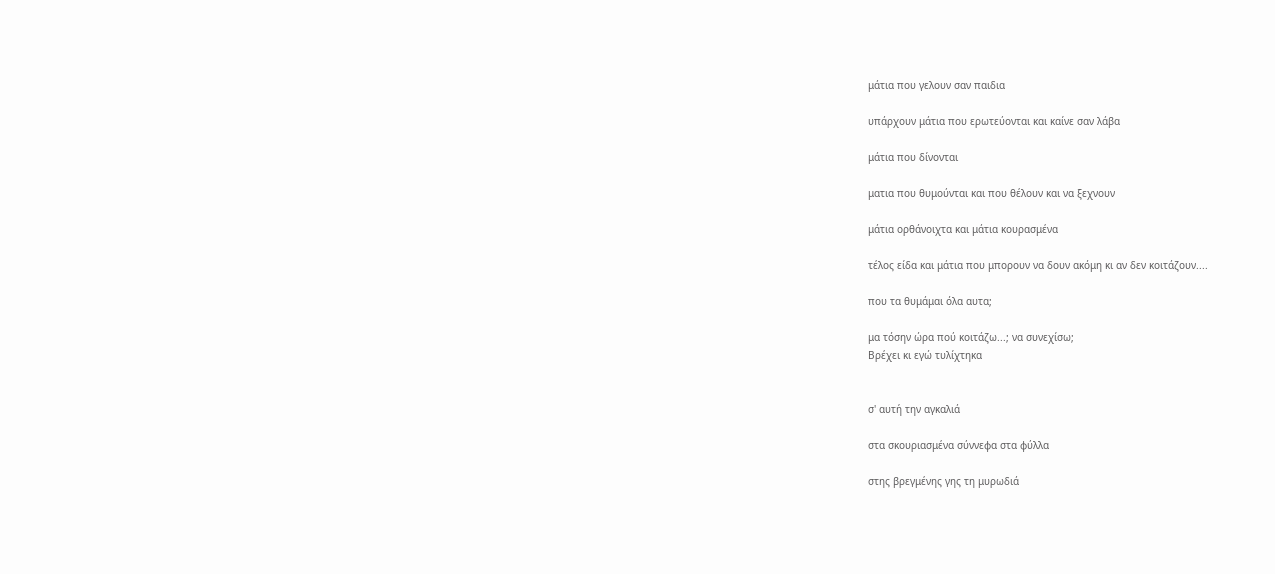μάτια που γελουν σαν παιδια

υπάρχουν μάτια που ερωτεύονται και καίνε σαν λάβα

μάτια που δίνονται

ματια που θυμούνται και που θέλουν και να ξεχνουν

μάτια ορθάνοιχτα και μάτια κουρασμένα

τέλος είδα και μάτια που μπορουν να δουν ακόμη κι αν δεν κοιτάζουν....

που τα θυμάμαι όλα αυτα;

μα τόσην ώρα πού κοιτάζω...; να συνεχίσω;
Βρέχει κι εγώ τυλίχτηκα


σ' αυτή την αγκαλιά

στα σκουριασμένα σύννεφα στα φύλλα

στης βρεγμένης γης τη μυρωδιά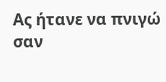Ας ήτανε να πνιγώ σαν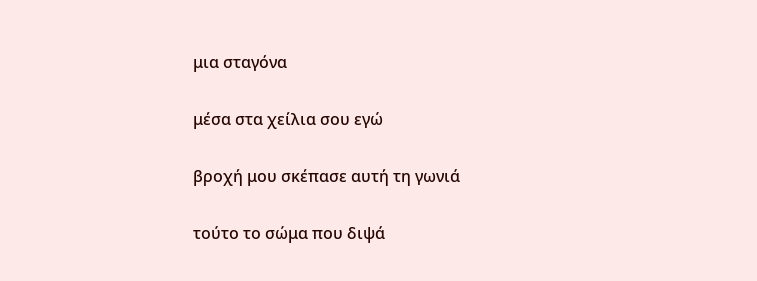μια σταγόνα

μέσα στα χείλια σου εγώ

βροχή μου σκέπασε αυτή τη γωνιά

τούτο το σώμα που διψά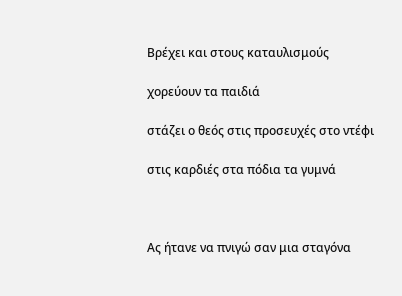Βρέχει και στους καταυλισμούς

χορεύουν τα παιδιά

στάζει ο θεός στις προσευχές στο ντέφι

στις καρδιές στα πόδια τα γυμνά



Ας ήτανε να πνιγώ σαν μια σταγόνα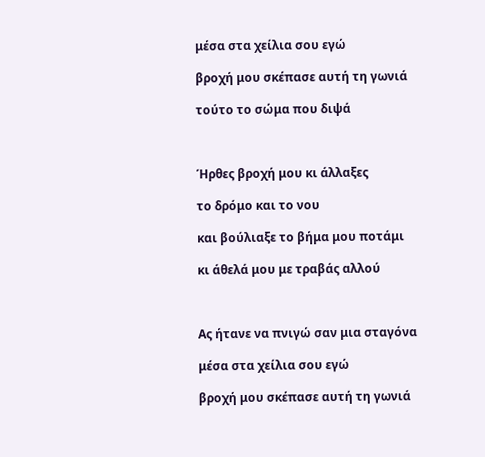μέσα στα χείλια σου εγώ

βροχή μου σκέπασε αυτή τη γωνιά

τούτο το σώμα που διψά



Ήρθες βροχή μου κι άλλαξες

το δρόμο και το νου

και βούλιαξε το βήμα μου ποτάμι

κι άθελά μου με τραβάς αλλού



Ας ήτανε να πνιγώ σαν μια σταγόνα

μέσα στα χείλια σου εγώ

βροχή μου σκέπασε αυτή τη γωνιά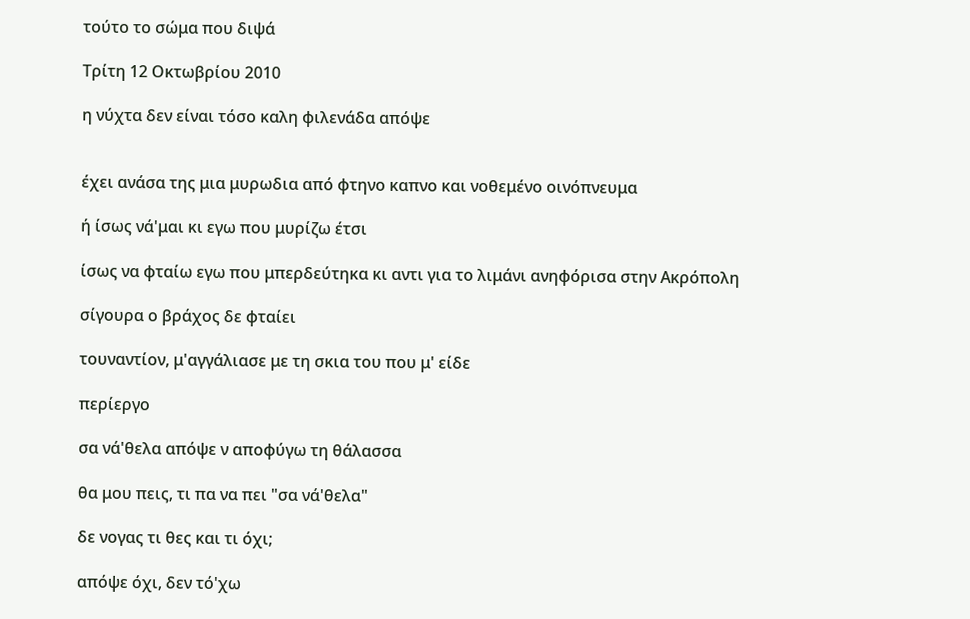τούτο το σώμα που διψά

Τρίτη 12 Οκτωβρίου 2010

η νύχτα δεν είναι τόσο καλη φιλενάδα απόψε


έχει ανάσα της μια μυρωδια από φτηνο καπνο και νοθεμένο οινόπνευμα

ή ίσως νά'μαι κι εγω που μυρίζω έτσι

ίσως να φταίω εγω που μπερδεύτηκα κι αντι για το λιμάνι ανηφόρισα στην Ακρόπολη

σίγουρα ο βράχος δε φταίει

τουναντίον, μ'αγγάλιασε με τη σκια του που μ' είδε

περίεργο

σα νά'θελα απόψε ν αποφύγω τη θάλασσα

θα μου πεις, τι πα να πει "σα νά'θελα"

δε νογας τι θες και τι όχι;

απόψε όχι, δεν τό'χω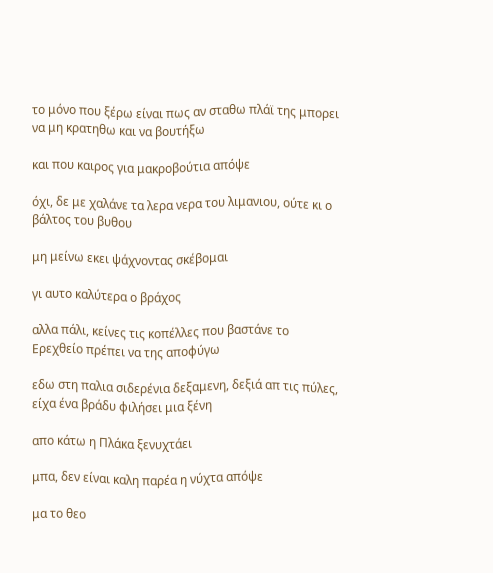το μόνο που ξέρω είναι πως αν σταθω πλάϊ της μπορει να μη κρατηθω και να βουτήξω

και που καιρος για μακροβούτια απόψε

όχι, δε με χαλάνε τα λερα νερα του λιμανιου, ούτε κι ο βάλτος του βυθου

μη μείνω εκει ψάχνοντας σκέβομαι

γι αυτο καλύτερα ο βράχος

αλλα πάλι, κείνες τις κοπέλλες που βαστάνε το Ερεχθείο πρέπει να της αποφύγω

εδω στη παλια σιδερένια δεξαμενη, δεξιά απ τις πύλες, είχα ένα βράδυ φιλήσει μια ξένη

απο κάτω η Πλάκα ξενυχτάει

μπα, δεν είναι καλη παρέα η νύχτα απόψε

μα το θεο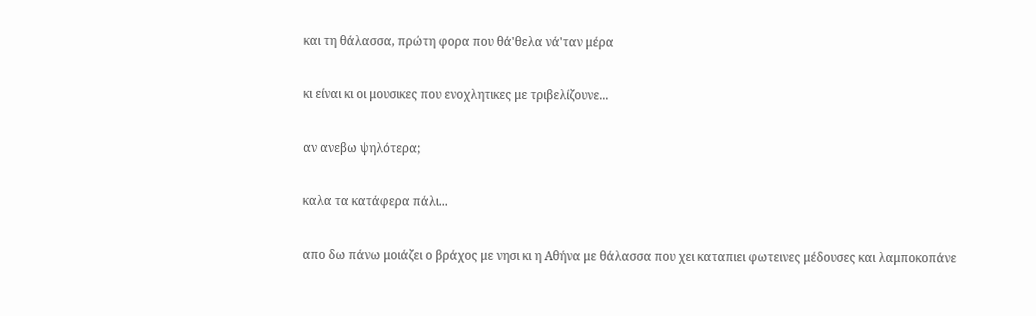και τη θάλασσα, πρώτη φορα που θά'θελα νά'ταν μέρα

κι είναι κι οι μουσικες που ενοχλητικες με τριβελίζουνε...

αν ανεβω ψηλότερα;

καλα τα κατάφερα πάλι...

απο δω πάνω μοιάζει ο βράχος με νησι κι η Αθήνα με θάλασσα που χει καταπιει φωτεινες μέδουσες και λαμποκοπάνε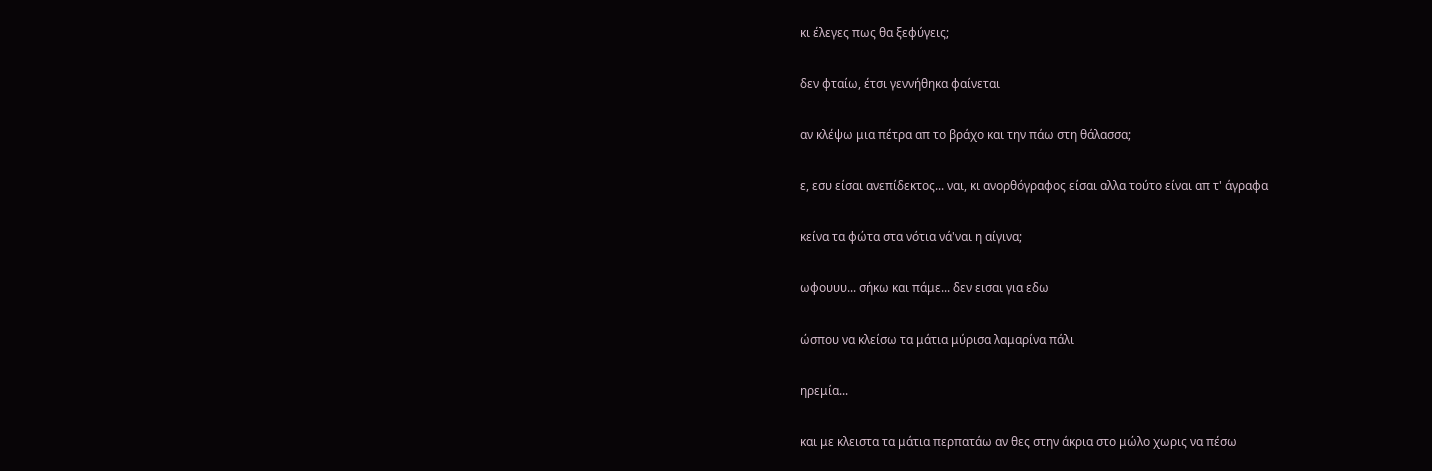κι έλεγες πως θα ξεφύγεις;

δεν φταίω, έτσι γεννήθηκα φαίνεται

αν κλέψω μια πέτρα απ το βράχο και την πάω στη θάλασσα;

ε, εσυ είσαι ανεπίδεκτος... ναι, κι ανορθόγραφος είσαι αλλα τούτο είναι απ τ' άγραφα

κείνα τα φώτα στα νότια νά'ναι η αίγινα;

ωφουυυ... σήκω και πάμε... δεν εισαι για εδω

ώσπου να κλείσω τα μάτια μύρισα λαμαρίνα πάλι

ηρεμία...

και με κλειστα τα μάτια περπατάω αν θες στην άκρια στο μώλο χωρις να πέσω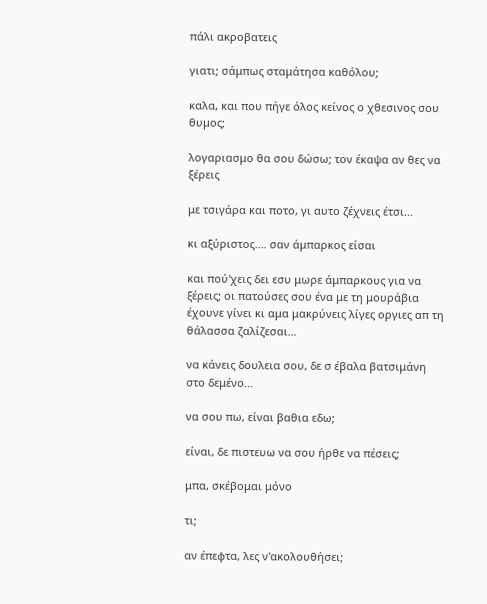πάλι ακροβατεις

γιατι; σάμπως σταμάτησα καθόλου;

καλα, και που πήγε όλος κείνος ο χθεσινος σου θυμος;

λογαριασμο θα σου δώσω; τον έκαψα αν θες να ξέρεις

με τσιγάρα και ποτο, γι αυτο ζέχνεις έτσι...

κι αξύριστος.... σαν άμπαρκος είσαι

και πού'χεις δει εσυ μωρε άμπαρκους για να ξέρεις; οι πατούσες σου ένα με τη μουράβια έχουνε γίνει κι αμα μακρύνεις λίγες οργιες απ τη θάλασσα ζαλίζεσαι...

να κάνεις δουλεια σου, δε σ έβαλα βατσιμάνη στο δεμένο...

να σου πω, είναι βαθια εδω;

είναι, δε πιστευω να σου ήρθε να πέσεις;

μπα, σκέβομαι μόνο

τι;

αν έπεφτα, λες ν'ακολουθήσει;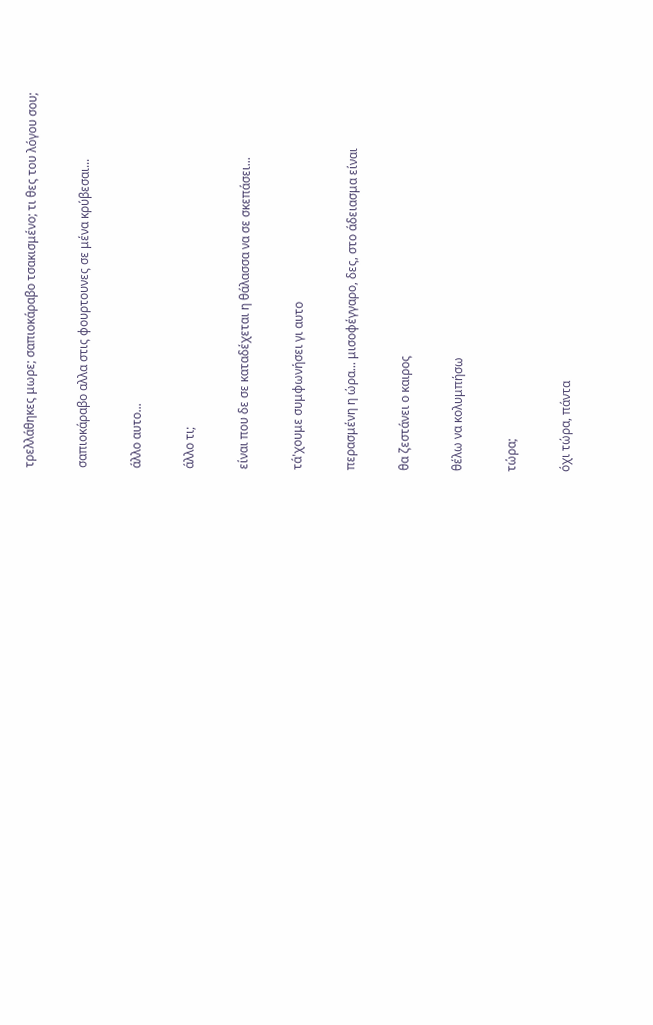τρελλάθηκες μωρε; σαπιοκάραβο τσακισμένο; τι θες του λόγου σου;

σαπιοκάραβο αλλα στις φουρτουνες σε μένα κρύβεσαι...

άλλο αυτο...

άλλο τι;

είναι που δε σε καταδέχεται η θάλασσα να σε σκεπάσει...

τά'χουμε συμφωνήσει γι αυτο

περασμένη η ώρα... μισοφέγγαρο, δες, στο άδειασμα είναι

θα ζεστάνει ο καιρος

θέλω να κολυμπήσω

τώρα;

όχι τώρα, πάντα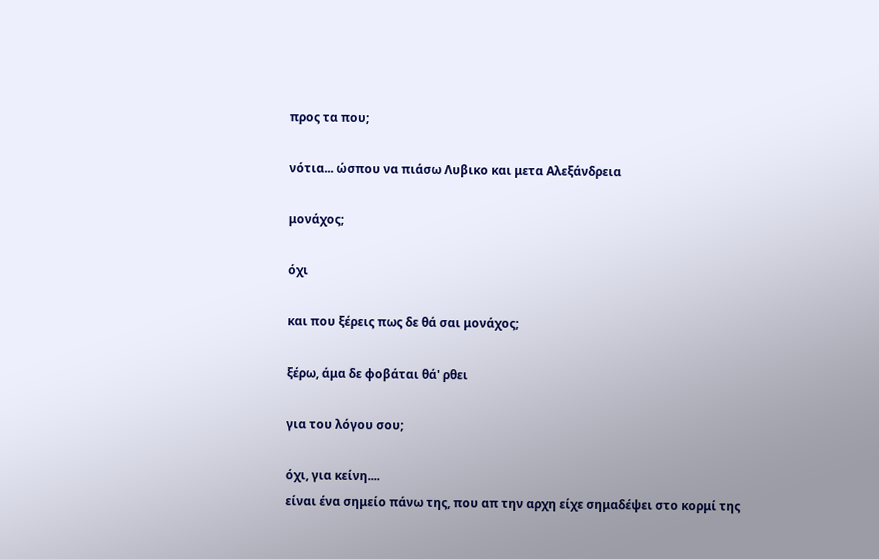προς τα που;

νότια... ώσπου να πιάσω Λυβικο και μετα Αλεξάνδρεια

μονάχος;

όχι

και που ξέρεις πως δε θά σαι μονάχος;

ξέρω, άμα δε φοβάται θά' ρθει

για του λόγου σου;

όχι, για κείνη....
είναι ένα σημείο πάνω της, που απ την αρχη είχε σημαδέψει στο κορμί της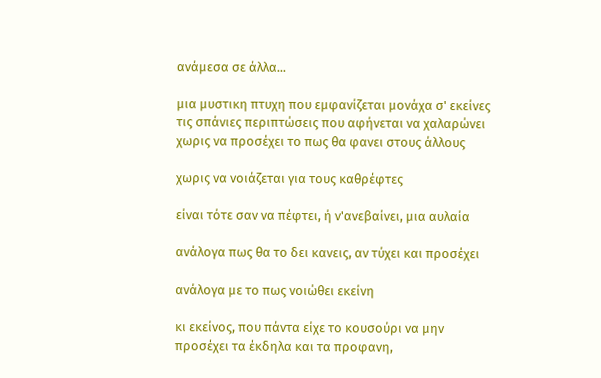ανάμεσα σε άλλα...

μια μυστικη πτυχη που εμφανίζεται μονάχα σ' εκείνες τις σπάνιες περιπτώσεις που αφήνεται να χαλαρώνει χωρις να προσέχει το πως θα φανει στους άλλους

χωρις να νοιάζεται για τους καθρέφτες

είναι τότε σαν να πέφτει, ή ν'ανεβαίνει, μια αυλαία

ανάλογα πως θα το δει κανεις, αν τύχει και προσέχει

ανάλογα με το πως νοιώθει εκείνη

κι εκείνος, που πάντα είχε το κουσούρι να μην προσέχει τα έκδηλα και τα προφανη,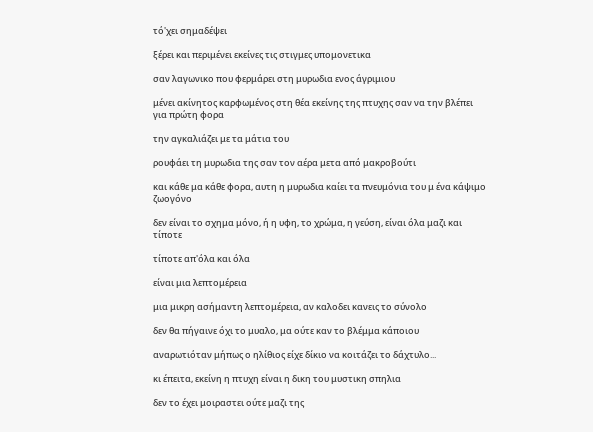τό'χει σημαδέψει

ξέρει και περιμένει εκείνες τις στιγμες υπομονετικα

σαν λαγωνικο που φερμάρει στη μυρωδια ενος άγριμιου

μένει ακίνητος καρφωμένος στη θέα εκείνης της πτυχης σαν να την βλέπει για πρώτη φορα

την αγκαλιάζει με τα μάτια του

ρουφάει τη μυρωδια της σαν τον αέρα μετα από μακροβούτι

και κάθε μα κάθε φορα, αυτη η μυρωδια καίει τα πνευμόνια του μ ένα κάψιμο ζωογόνο

δεν είναι το σχημα μόνο, ή η υφη, το χρώμα, η γεύση, είναι όλα μαζι και τίποτε

τίποτε απ'όλα και όλα

είναι μια λεπτομέρεια

μια μικρη ασήμαντη λεπτομέρεια, αν καλοδει κανεις το σύνολο

δεν θα πήγαινε όχι το μυαλο, μα ούτε καν το βλέμμα κάποιου

αναρωτιόταν μήπως ο ηλίθιος είχε δίκιο να κοιτάζει το δάχτυλο...

κι έπειτα, εκείνη η πτυχη είναι η δικη του μυστικη σπηλια

δεν το έχει μοιραστει ούτε μαζι της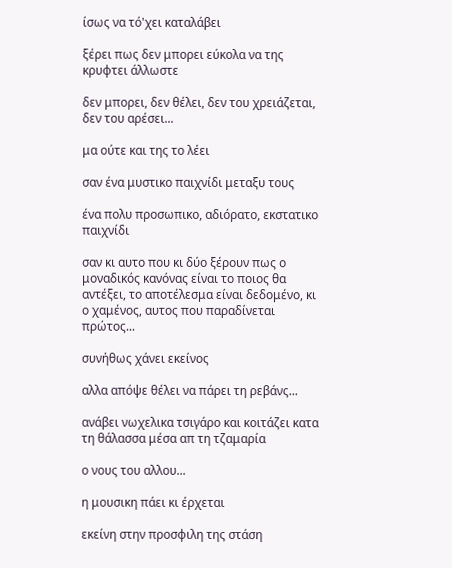ίσως να τό'χει καταλάβει

ξέρει πως δεν μπορει εύκολα να της κρυφτει άλλωστε

δεν μπορει, δεν θέλει, δεν του χρειάζεται, δεν του αρέσει...

μα ούτε και της το λέει

σαν ένα μυστικο παιχνίδι μεταξυ τους

ένα πολυ προσωπικο, αδιόρατο, εκστατικο παιχνίδι

σαν κι αυτο που κι δύο ξέρουν πως ο μοναδικός κανόνας είναι το ποιος θα αντέξει, το αποτέλεσμα είναι δεδομένο, κι ο χαμένος, αυτος που παραδίνεται πρώτος...

συνήθως χάνει εκείνος

αλλα απόψε θέλει να πάρει τη ρεβάνς...

ανάβει νωχελικα τσιγάρο και κοιτάζει κατα τη θάλασσα μέσα απ τη τζαμαρία

ο νους του αλλου...

η μουσικη πάει κι έρχεται

εκείνη στην προσφιλη της στάση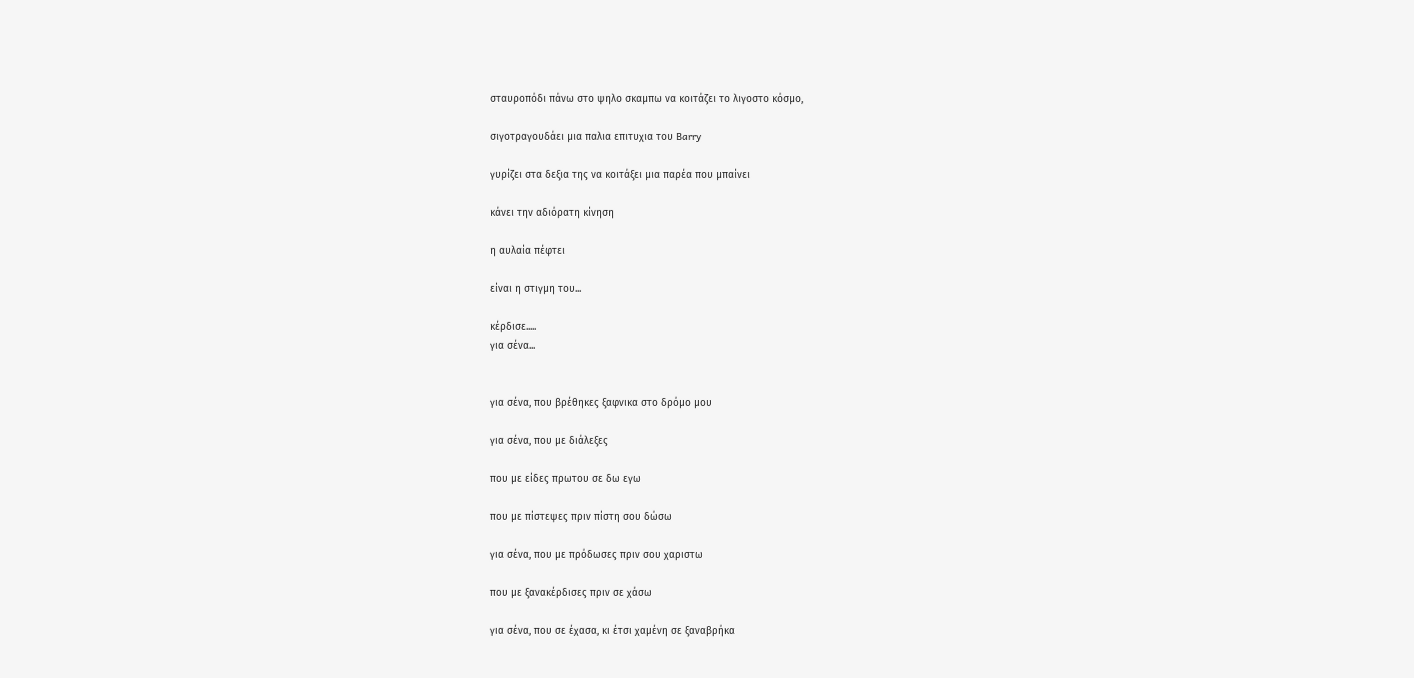σταυροπόδι πάνω στο ψηλο σκαμπω να κοιτάζει το λιγοστο κόσμο,

σιγοτραγουδάει μια παλια επιτυχια του Barry

γυρίζει στα δεξια της να κοιτάξει μια παρέα που μπαίνει

κάνει την αδιόρατη κίνηση

η αυλαία πέφτει

είναι η στιγμη του...

κέρδισε.....
για σένα...


για σένα, που βρέθηκες ξαφνικα στο δρόμο μου

για σένα, που με διάλεξες

που με είδες πρωτου σε δω εγω

που με πίστεψες πριν πίστη σου δώσω

για σένα, που με πρόδωσες πριν σου χαριστω

που με ξανακέρδισες πριν σε χάσω

για σένα, που σε έχασα, κι έτσι χαμένη σε ξαναβρήκα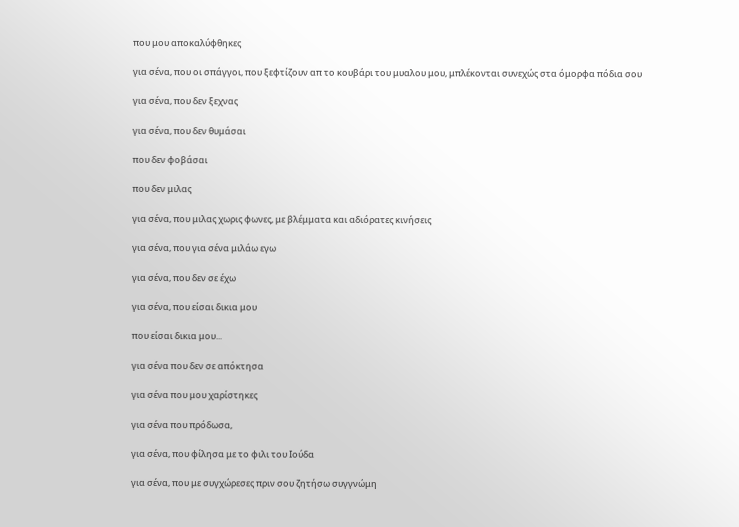που μου αποκαλύφθηκες

για σένα, που οι σπάγγοι, που ξεφτίζουν απ το κουβάρι του μυαλου μου, μπλέκονται συνεχώς στα όμορφα πόδια σου

για σένα, που δεν ξεχνας

για σένα, που δεν θυμάσαι

που δεν φοβάσαι

που δεν μιλας

για σένα, που μιλας χωρις φωνες, με βλέμματα και αδιόρατες κινήσεις

για σένα, που για σένα μιλάω εγω

για σένα, που δεν σε έχω

για σένα, που είσαι δικια μου

που είσαι δικια μου...

για σένα που δεν σε απόκτησα

για σένα που μου χαρίστηκες

για σένα που πρόδωσα,

για σένα, που φίλησα με το φιλι του Ιούδα

για σένα, που με συγχώρεσες πριν σου ζητήσω συγγνώμη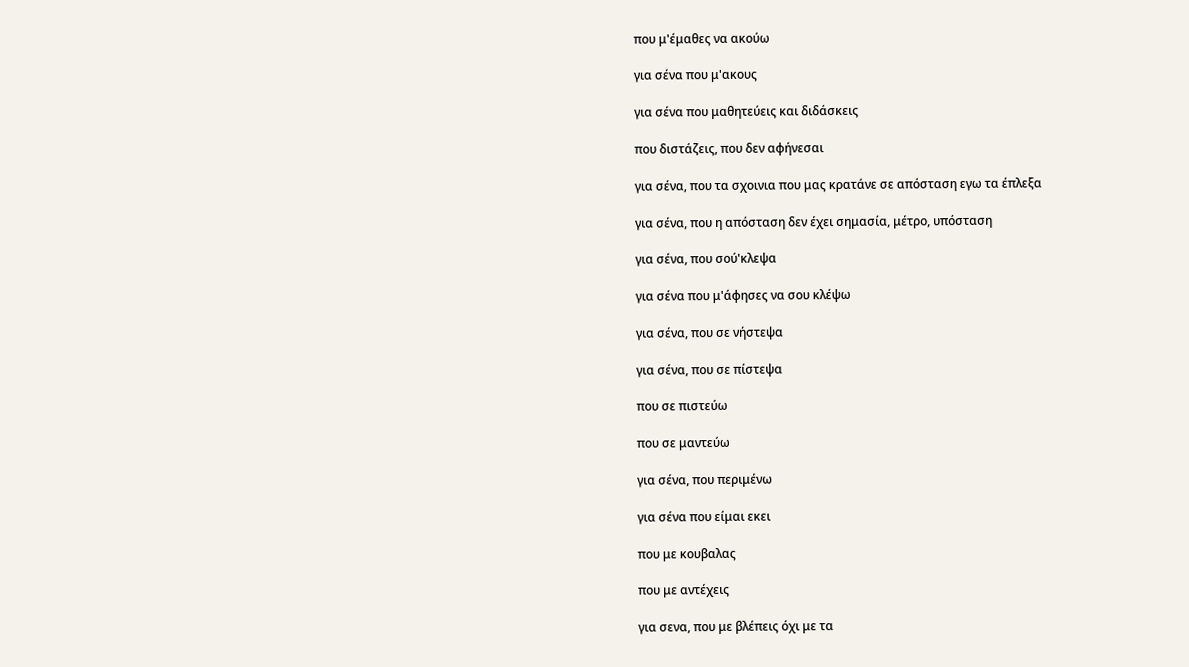που μ'έμαθες να ακούω

για σένα που μ'ακους

για σένα που μαθητεύεις και διδάσκεις

που διστάζεις, που δεν αφήνεσαι

για σένα, που τα σχοινια που μας κρατάνε σε απόσταση εγω τα έπλεξα

για σένα, που η απόσταση δεν έχει σημασία, μέτρο, υπόσταση

για σένα, που σού'κλεψα

για σένα που μ'άφησες να σου κλέψω

για σένα, που σε νήστεψα

για σένα, που σε πίστεψα

που σε πιστεύω

που σε μαντεύω

για σένα, που περιμένω

για σένα που είμαι εκει

που με κουβαλας

που με αντέχεις

για σενα, που με βλέπεις όχι με τα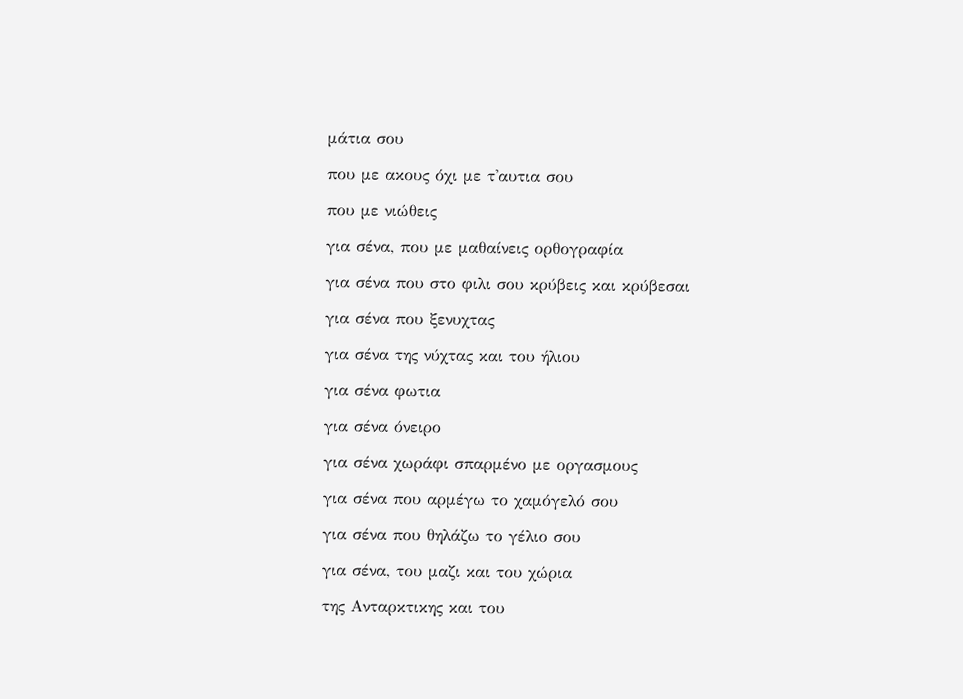μάτια σου

που με ακους όχι με τ'αυτια σου

που με νιώθεις

για σένα, που με μαθαίνεις ορθογραφία

για σένα που στο φιλι σου κρύβεις και κρύβεσαι

για σένα που ξενυχτας

για σένα της νύχτας και του ήλιου

για σένα φωτια

για σένα όνειρο

για σένα χωράφι σπαρμένο με οργασμους

για σένα που αρμέγω το χαμόγελό σου

για σένα που θηλάζω το γέλιο σου

για σένα, του μαζι και του χώρια

της Ανταρκτικης και του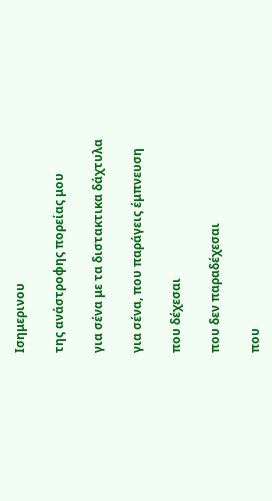Ισημερινου

της ανάστροφης πορείας μου

για σένα με τα διστακτικα δάχτυλα

για σένα, που παράγεις έμπνευση

που δέχεσαι

που δεν παραδέχεσαι

που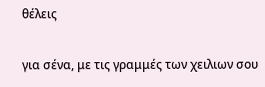θέλεις

για σένα, με τις γραμμές των χειλιων σου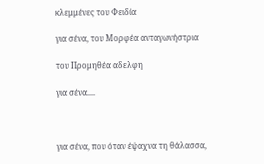κλεμμένες του Φειδία

για σένα, του Μορφέα ανταγωνήστρια

του Προμηθέα αδελφη

για σένα....



για σένα, που όταν έψαχνα τη θάλασσα,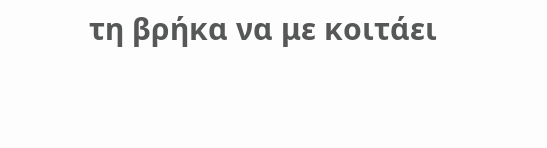τη βρήκα να με κοιτάει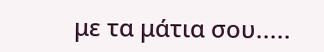με τα μάτια σου.....